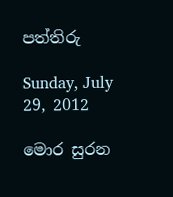පත්තිරු

Sunday, July 29, 2012

මොර සුරන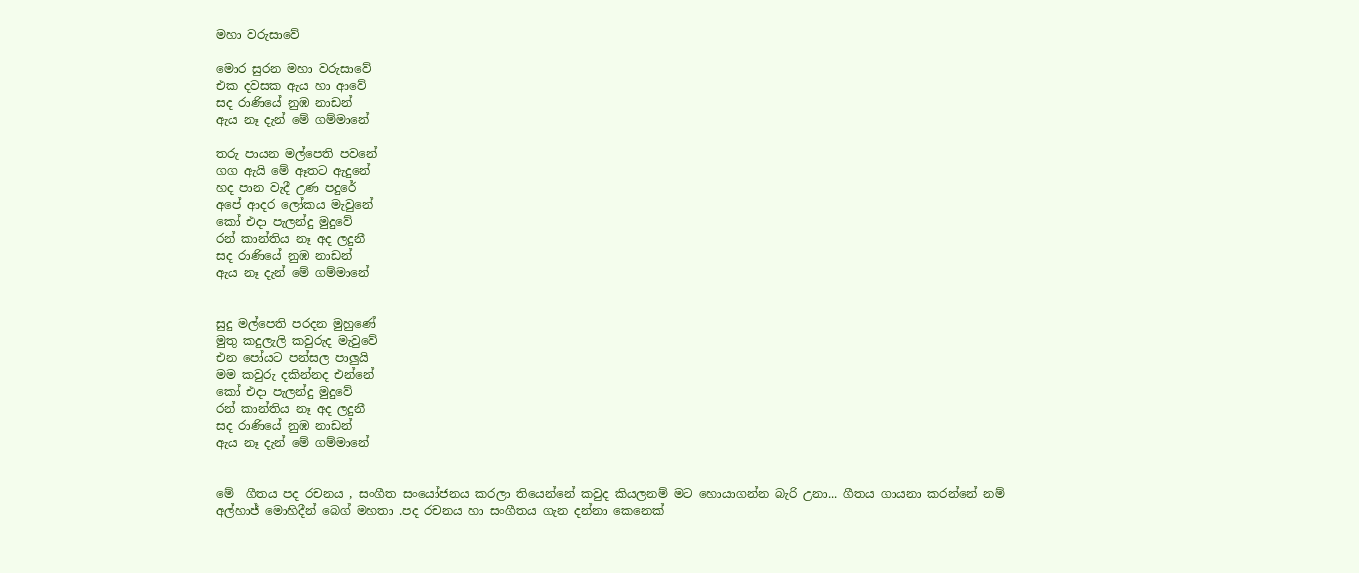මහා වරුසාවේ

මොර සුරන මහා වරුසාවේ
එක දවසක ඇය හා ආවේ
සද රාණියේ නුඹ නාඩන්
ඇය නෑ දැන් මේ ගම්මානේ

තරු පායන මල්පෙති පවනේ
ගග ඇයි මේ ඈතට ඇදුනේ
හද පාන වැදී උණ පදුරේ
අපේ ආදර ලෝකය මැවුනේ
කෝ එදා පැලන්දු මුදුවේ
රන් කාන්තිය නෑ අද ලදුනී
සද රාණියේ නුඹ නාඩන්
ඇය නෑ දැන් මේ ගම්මානේ


සුදු මල්පෙති පරදන මුහුණේ
මුතු කදුලැලි කවුරුද මැවුවේ
එන පෝයට පන්සල පාලුයි
මම කවුරු දකින්නද එන්නේ
කෝ එදා පැලන්දු මුදුවේ
රන් කාන්තිය නෑ අද ලදුනී
සද රාණියේ නුඹ නාඩන්
ඇය නෑ දැන් මේ ගම්මානේ


මේ  ගීතය පද රචනය , සංගීත සංයෝජනය කරලා තියෙන්නේ කවුද කියලනම් මට හොයාගන්න බැරි උනා... ගීතය ගායනා කරන්නේ නම් අල්හාජ් මොහිදීන් බෙග් මහතා .පද රචනය හා සංගීතය ගැන දන්නා කෙනෙක්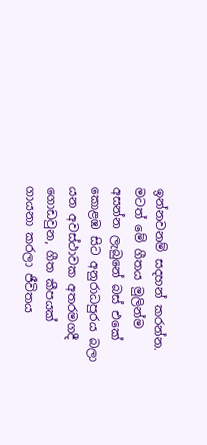ඉන්නවනම් සදහන් කරන්න. මටත් මේ ගීතය මුලින්ම අසන්න ලැබුනේ බස් එකේ කොළඹ සිට අනුරාධපුරය බලා යන අවස්ථාවක අතරමගදී ගොඩවුන, ගීත කීපයක් ගායනා කරලා ජීවිතය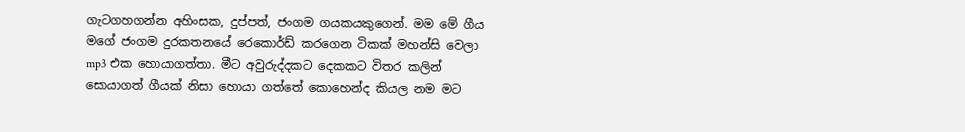ගැටගහගන්න අහිංසක, දුප්පත්, ජංගම ගයකයකුගෙන්. මම මේ ගීය මගේ ජංගම දුරකතනයේ රෙකොර්ඩ් කරගෙන ටිකක් මහන්සි වෙලා mp3 එක හොයාගත්තා. මීට අවුරුද්දකට දෙකකට විතර කලින් සොයාගත් ගීයක් නිසා හොයා ගත්තේ කොහෙන්ද කියල නම මට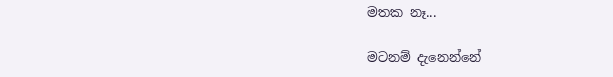මතක නෑ...

මටනම් දැනෙන්නේ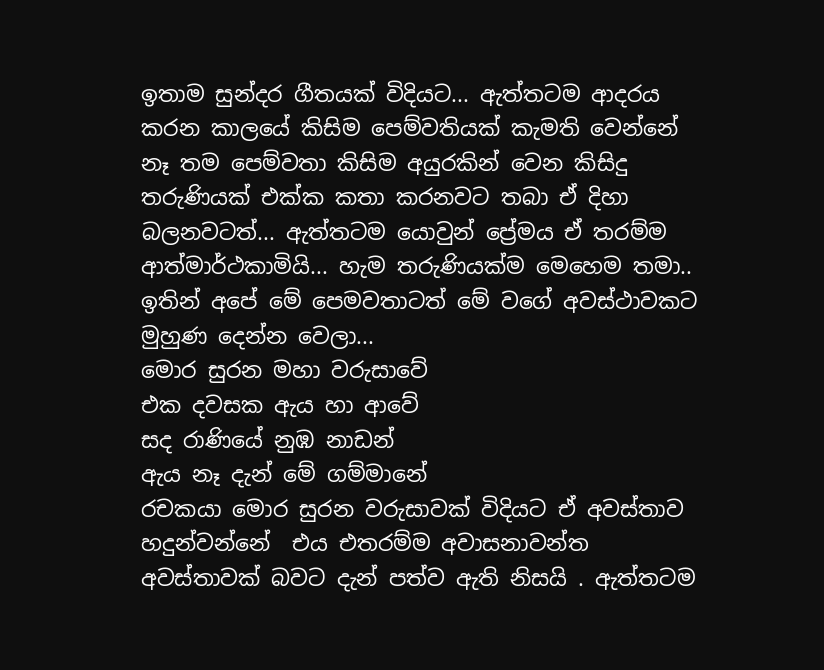ඉතාම සුන්දර ගීතයක් විදියට... ඇත්තටම ආදරය කරන කාලයේ කිසිම පෙම්වතියක් කැමති වෙන්නේ නෑ තම පෙම්වතා කිසිම අයුරකින් වෙන කිසිදු තරුණියක් එක්ක කතා කරනවට තබා ඒ දිහා බලනවටත්... ඇත්තටම යොවුන් ප්‍රේමය ඒ තරම්ම ආත්මාර්ථකාමියි... හැම තරුණියක්ම මෙහෙම තමා..
ඉතින් අපේ මේ පෙමවතාටත් මේ වගේ අවස්ථාවකට මුහුණ දෙන්න වෙලා...
මොර සුරන මහා වරුසාවේ
එක දවසක ඇය හා ආවේ
සද රාණියේ නුඹ නාඩන්
ඇය නෑ දැන් මේ ගම්මානේ
රචකයා මොර සුරන වරුසාවක් විදියට ඒ අවස්තාව හදුන්වන්නේ  එය එතරම්ම අවාසනාවන්ත අවස්තාවක් බවට දැන් පත්ව ඇති නිසයි . ඇත්තටම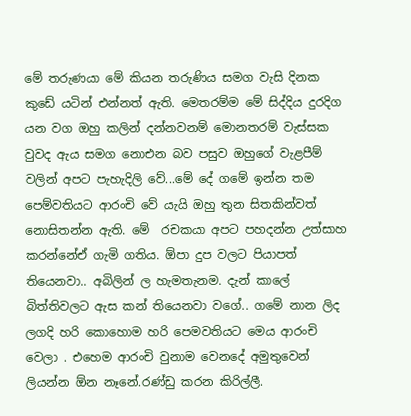මේ තරුණයා මේ කියන තරුණිය සමග වැසි දිනක කුඩේ යටින් එන්නත් ඇති. මෙතරම්ම මේ සිද්දිය දුරදිග යන වග ඔහු කලින් දන්නවනම් මොනතරම් වැස්සක වුවද ඇය සමග නොඑන බව පසුව ඔහුගේ වැළපීම් වලින් අපට පැහැදිලි වේ...මේ දේ ගමේ ඉන්න තම පෙම්වතියට ආරංචි වේ යැයි ඔහු තුන සිතකින්වත් නොසිතන්න ඇති. මේ  රචකයා අපට පහදන්න උත්සාහ කරන්නේඒ ගැමි ගතිය. ඕපා දුප වලට පියාපත් තියෙනවා.. අබිලින් ල හැමතැනම. දැන් කාලේ බිත්තිවලට ඇස කන් තියෙනවා වගේ.. ගමේ නාන ලිද ලගදි හරි කොහොම හරි පෙමවතියට මෙය ආරංචි වෙලා . එහෙම ආරංචි වුනාම වෙනදේ අමුතුවෙන් ලියන්න ඕන නෑනේ.රණ්ඩු කරන කිරිල්ලී.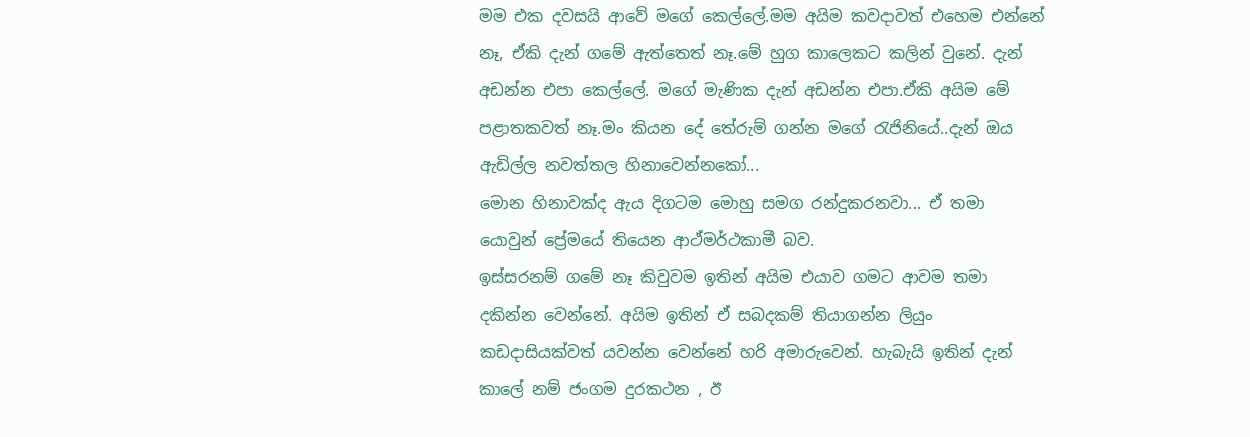මම එක දවසයි ආවේ මගේ කෙල්ලේ.මම අයිම කවදාවත් එහෙම එන්නේ නෑ, ඒකි දැන් ගමේ ඇත්තෙත් නෑ.මේ හුග කාලෙකට කලින් වුනේ. දැන් අඩන්න එපා කෙල්ලේ. මගේ මැණික දැන් අඩන්න එපා.ඒකි අයිම මේ පළාතකවත් නෑ.මං කියන දේ තේරුම් ගන්න මගේ රැජිනියේ..දැන් ඔය ඇඩිල්ල නවත්තල හිනාවෙන්නකෝ...
මොන හිනාවක්ද ඇය දිගටම මොහු සමග රන්දුකරනවා... ඒ තමා යොවුන් ප්‍රේමයේ තියෙන ආථ්මර්ථකාමී බව.
ඉස්සරනම් ගමේ නෑ කිවුවම ඉතින් අයිම එයාව ගමට ආවම තමා දකින්න වෙන්නේ. අයිම ඉතින් ඒ සබදකම් තියාගන්න ලියුං කඩදාසියක්වත් යවන්න වෙන්නේ හරි අමාරුවෙන්. හැබැයි ඉතින් දැන් කාලේ නම් ජංගම දුරකථන , ඊ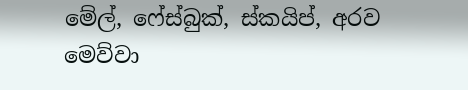මේල්, ෆේස්බුක්, ස්කයිප්, අරව මෙව්වා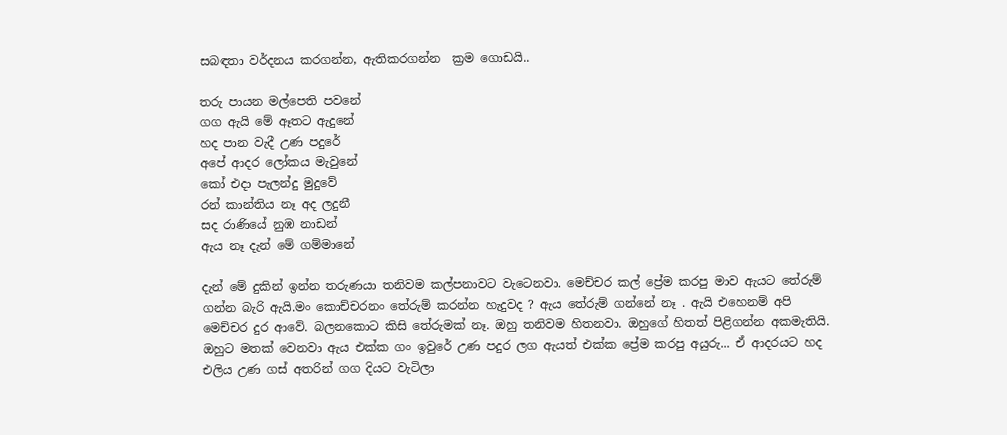සබඳතා වර්දනය කරගන්න, ඇතිකරගන්න  ක්‍රම ගොඩයි..

තරු පායන මල්පෙති පවනේ
ගග ඇයි මේ ඈතට ඇදුනේ
හද පාන වැදී උණ පදුරේ
අපේ ආදර ලෝකය මැවුනේ
කෝ එදා පැලන්දු මුදුවේ
රන් කාන්තිය නෑ අද ලදුනී
සද රාණියේ නුඹ නාඩන්
ඇය නෑ දැන් මේ ගම්මානේ

දැන් මේ දුකින් ඉන්න තරුණයා තනිවම කල්පනාවට වැටෙනවා. මෙච්චර කල් ප්‍රේම කරපු මාව ඇයට තේරුම් ගන්න බැරි ඇයි.මං කොච්චරනං තේරුම් කරන්න හැදුවද ? ඇය තේරුම් ගන්නේ නෑ . ඇයි එහෙනම් අපි මෙච්චර දුර ආවේ. බලනකොට කිසි තේරුමක් නෑ. ඔහු තනිවම හිතනවා. ඔහුගේ හිතත් පිළිගන්න අකමැතියි. ඔහුට මතක් වෙනවා ඇය එක්ක ගං ඉවුරේ උණ පදුර ලග ඇයත් එක්ක ප්‍රේම කරපු අයුරු... ඒ ආදරයට හද එලිය උණ ගස් අතරින් ගග දියට වැටිලා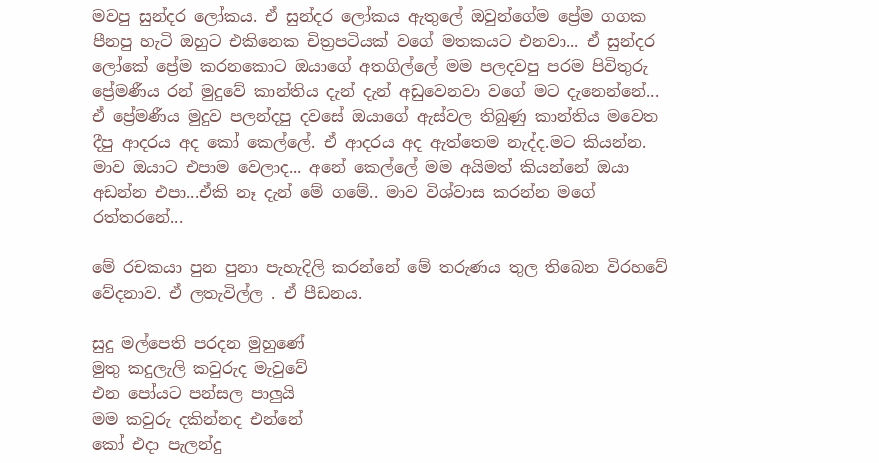මවපු සුන්දර ලෝකය. ඒ සුන්දර ලෝකය ඇතුලේ ඔවුන්ගේම ප්‍රේම ගගක පීනපු හැටි ඔහුට එකිනෙක චිත්‍රපටියක් වගේ මතකයට එනවා... ඒ සුන්දර ලෝකේ ප්‍රේම කරනකොට ඔයාගේ අතගිල්ලේ මම පලදවපු පරම පිවිතුරු ප්‍රේමණීය රන් මුදුවේ කාන්තිය දැන් දැන් අඩුවෙනවා වගේ මට දැනෙන්නේ... ඒ ප්‍රේමණීය මුදුව පලන්දපු දවසේ ඔයාගේ ඇස්වල තිබුණු කාන්තිය මවෙත දීපු ආදරය අද කෝ කෙල්ලේ. ඒ ආදරය අද ඇත්තෙම නැද්ද.මට කියන්න. මාව ඔයාට එපාම වෙලාද... අනේ කෙල්ලේ මම අයිමත් කියන්නේ ඔයා අඩන්න එපා...ඒකි නෑ දැන් මේ ගමේ.. මාව විශ්වාස කරන්න මගේ රත්තරනේ...

මේ රචකයා පුන පුනා පැහැදිලි කරන්නේ මේ තරුණය තුල තිබෙන විරහවේ වේදනාව. ඒ ලතැවිල්ල . ඒ පීඩනය.

සුදු මල්පෙති පරදන මුහුණේ
මුතු කදුලැලි කවුරුද මැවුවේ
එන පෝයට පන්සල පාලුයි
මම කවුරු දකින්නද එන්නේ
කෝ එදා පැලන්දු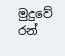මුදුවේ
රන්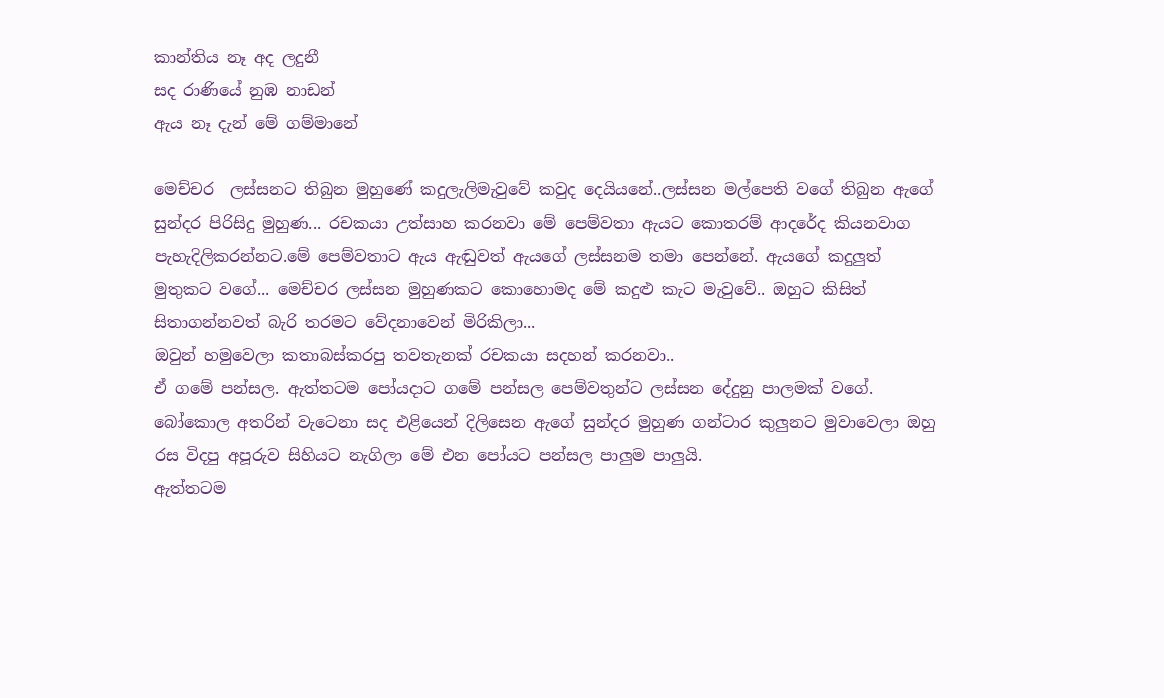කාන්තිය නෑ අද ලදුනී
සද රාණියේ නුඹ නාඩන්
ඇය නෑ දැන් මේ ගම්මානේ

මෙච්චර  ලස්සනට තිබුන මුහුණේ කදුලැලිමැවුවේ කවුද දෙයියනේ..ලස්සන මල්පෙති වගේ තිබුන ඇගේ සුන්දර පිරිසිදු මුහුණ... රචකයා උත්සාහ කරනවා මේ පෙම්වතා ඇයට කොතරම් ආදරේද කියනවාග පැහැදිලිකරන්නට.මේ පෙම්වතාට ඇය ඇඬුවත් ඇයගේ ලස්සනම තමා පෙන්නේ. ඇයගේ කදුලුත් මුතුකට වගේ... මෙච්චර ලස්සන මුහුණකට කොහොමද මේ කදුළු කැට මැවුවේ.. ඔහුට කිසිත් සිතාගන්නවත් බැරි තරමට වේදනාවෙන් මිරිකිලා...
ඔවුන් හමුවෙලා කතාබස්කරපු තවතැනක් රචකයා සදහන් කරනවා..
ඒ ගමේ පන්සල. ඇත්තටම පෝයදාට ගමේ පන්සල පෙම්වතුන්ට ලස්සන දේදුනු පාලමක් වගේ. බෝකොල අතරින් වැටෙනා සද එළියෙන් දිලිසෙන ඇගේ සුන්දර මුහුණ ගන්ටාර කුලුනට මුවාවෙලා ඔහු රස විදපු අපූරුව සිහියට නැගිලා මේ එන පෝයට පන්සල පාලුම පාලුයි.
ඇත්තටම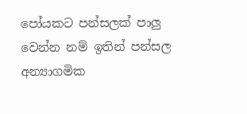පෝයකට පන්සලක් පාලු වෙන්න නම් ඉතින් පන්සල අන්‍යාගමික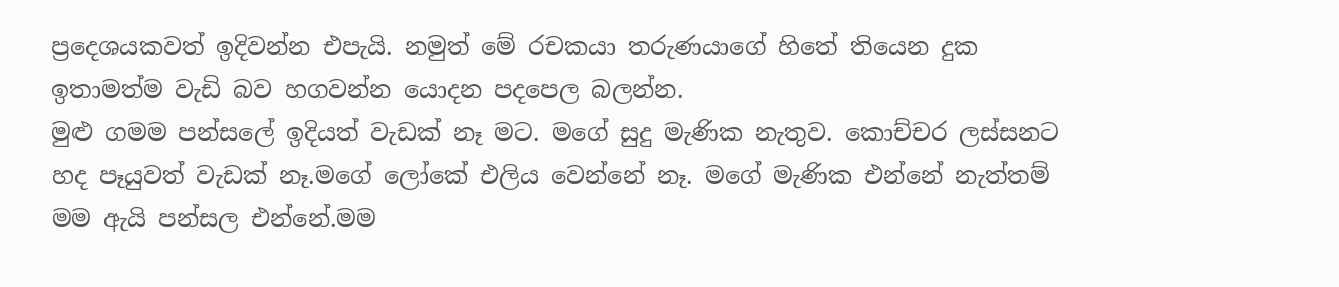ප්‍රදෙශයකවත් ඉදිවන්න එපැයි. නමුත් මේ රචකයා තරුණයාගේ හිතේ තියෙන දුක ඉතාමත්ම වැඩි බව හගවන්න යොදන පදපෙල බලන්න.
මුළු ගමම පන්සලේ ඉදියත් වැඩක් නෑ මට. මගේ සුදු මැණික නැතුව. කොච්චර ලස්සනට හද පෑයුවත් වැඩක් නෑ.මගේ ලෝකේ එලිය වෙන්නේ නෑ. මගේ මැණික එන්නේ නැත්තම් මම ඇයි පන්සල එන්නේ.මම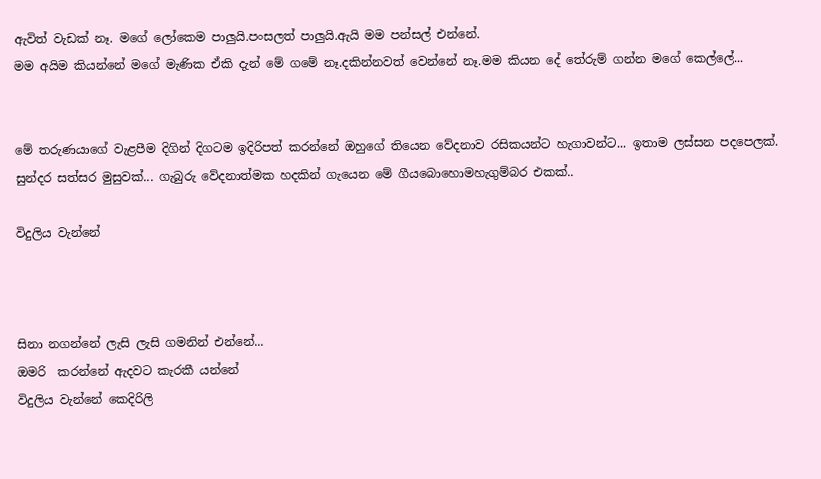ඇවිත් වැඩක් නෑ. මගේ ලෝකෙම පාලුයි.පංසලත් පාලුයි.ඇයි මම පන්සල් එන්නේ.
මම අයිම කියන්නේ මගේ මැණික ඒකි දැන් මේ ගමේ නෑ.දකින්නවත් වෙන්නේ නෑ.මම කියන දේ තේරුම් ගන්න මගේ කෙල්ලේ...


මේ තරුණයාගේ වැළපීම දිගින් දිගටම ඉදිරිපත් කරන්නේ ඔහුගේ තියෙන වේදනාව රසිකයන්ට හැගාවන්ට... ඉතාම ලස්සන පදපෙලක්. සුන්දර සත්සර මුසුවක්... ගැබුරු වේදනාත්මක හදකින් ගැයෙන මේ ගීයබොහොමහැගුම්බර එකක්..

විදුලිය වැන්නේ



සිනා නගන්නේ ලැසි ලැසි ගමනින් එන්නේ...
ඔමරි  කරන්නේ ඇදවට කැරකී යන්නේ
විදුලිය වැන්නේ කෙදිරිලි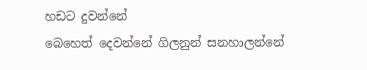හඩට දුවන්නේ
බෙහෙත් දෙවන්නේ ගිලනුන් සනහාලන්නේ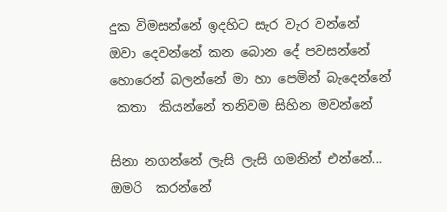දුක විමසන්නේ ඉදහිට සැර වැර වන්නේ
ඔවා දෙවන්නේ කන බොන දේ පවසන්නේ
හොරෙන් බලන්නේ මා හා පෙමින් බැදෙන්නේ
 කතා  කියන්නේ තනිවම සිහින මවන්නේ

සිනා නගන්නේ ලැසි ලැසි ගමනින් එන්නේ...
ඔමරි  කරන්නේ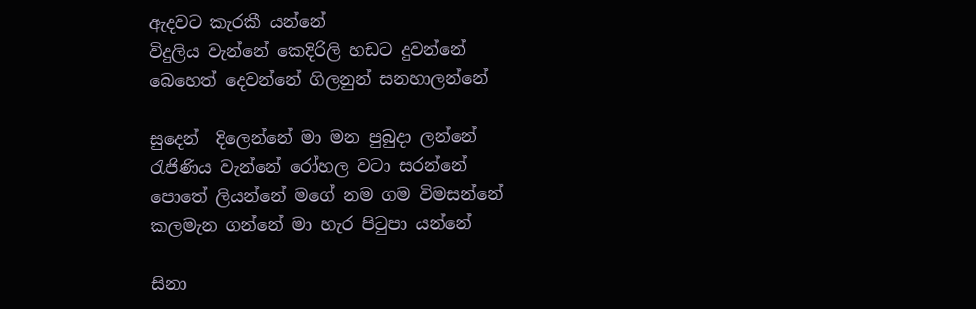ඇදවට කැරකී යන්නේ
විදුලිය වැන්නේ කෙදිරිලි හඩට දුවන්නේ
බෙහෙත් දෙවන්නේ ගිලනුන් සනහාලන්නේ

සුදෙන්  දිලෙන්නේ මා මන පුබුදා ලන්නේ
රැජිණිය වැන්නේ රෝහල වටා සරන්නේ
පොතේ ලියන්නේ මගේ නම ගම විමසන්නේ
කලමැන ගන්නේ මා හැර පිටුපා යන්නේ

සිනා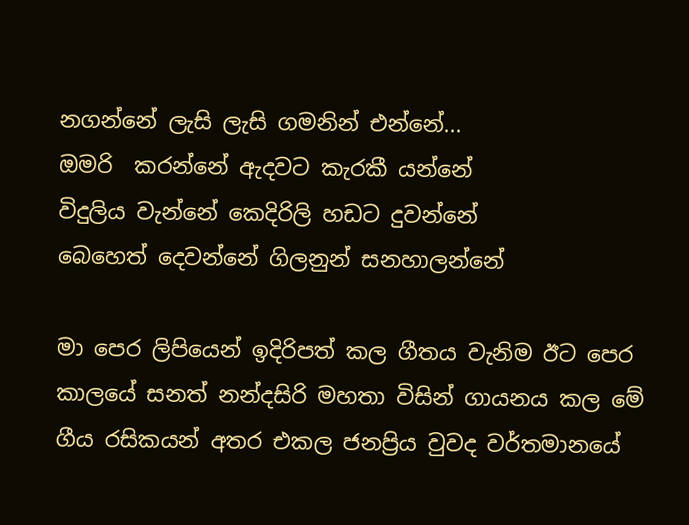නගන්නේ ලැසි ලැසි ගමනින් එන්නේ...
ඔමරි  කරන්නේ ඇදවට කැරකී යන්නේ
විදුලිය වැන්නේ කෙදිරිලි හඩට දුවන්නේ
බෙහෙත් දෙවන්නේ ගිලනුන් සනහාලන්නේ

මා පෙර ලිපියෙන් ඉදිරිපත් කල ගීතය වැනිම ඊට පෙර කාලයේ සනත් නන්දසිරි මහතා විසින් ගායනය කල මේ ගීය රසිකයන් අතර එකල ජනප්‍රිය වුවද වර්තමානයේ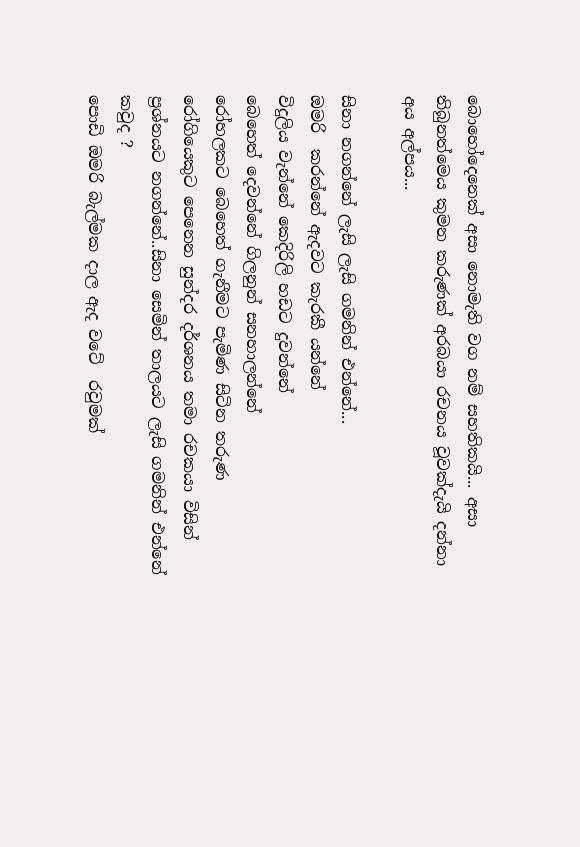බොහෝදෙනෙක් අසා නොමැති වග නම් සහතිකයි... අසා තිබුනත්මෙය කුමන කරුණක් අරබයා රචනය වූවක්දැයි දන්නා අය අල්පය...

සිනා නගන්නේ ලැසි ලැසි ගමනින් එන්නේ...
ඔමරි  කරන්නේ ඇදවට කැරකී යන්නේ
විදුලිය වැන්නේ කෙදිරිලි හඩට දුවන්නේ
බෙහෙත් දෙවන්නේ ගිලනුන් සනහාලන්නේ
රෝහලකට බෙහෙත් ගැනීමට පැමිණ සිටින තරුණ රෝගියෙකුට පෙනෙන සුන්දර දර්ශනය තමා රචකයා විසින් ප්‍රශ්නයට නගන්නේ..සිනා සෙමින් තාලයට ලැසි ගමනින් එන්නේ කවුද ?
පොඩි ඔමරි බැල්මක දාල ඇද වටේ  රවුමක්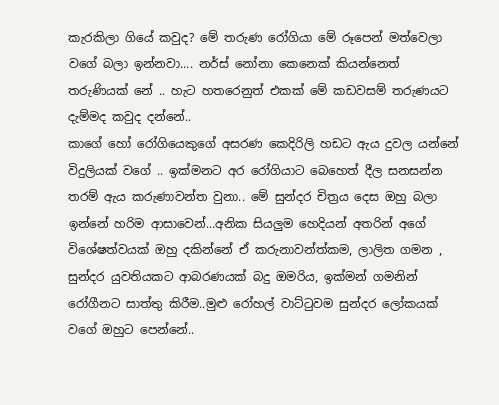කැරකිලා ගියේ කවුද? මේ තරුණ රෝගියා මේ රූපෙන් මත්වෙලා වගේ බලා ඉන්නවා.... නර්ස් නෝනා කෙනෙක් කියන්නෙත් තරුණියක් නේ .. හැට හතරෙනුත් එකක් මේ කඩවසම් තරුණයට දැම්මද කවුද දන්නේ..
කාගේ හෝ රෝගියෙකුගේ අසරණ කෙදිරිලි හඩට ඇය දුවල යන්නේ විදුලියක් වගේ .. ඉක්මනට අර රෝගියාට බෙහෙත් දීල සනසන්න තරම් ඇය කරුණාවන්ත වුනා.. මේ සුන්දර චිත්‍රය දෙස ඔහු බලා ඉන්නේ හරිම ආසාවෙන්...අනික සියලුම හෙදියන් අතරින් අගේ විශේෂත්වයක් ඔහු දකින්නේ ඒ කරුනාවන්ත්කම, ලාලිත ගමන , සුන්දර යුවතියකට ආබරණයක් බදු ඔමරිය, ඉක්මන් ගමනින් රෝගීනට සාත්තු කිරීම..මුළු රෝහල් වාට්ටුවම සුන්දර ලෝකයක් වගේ ඔහුට පෙන්නේ..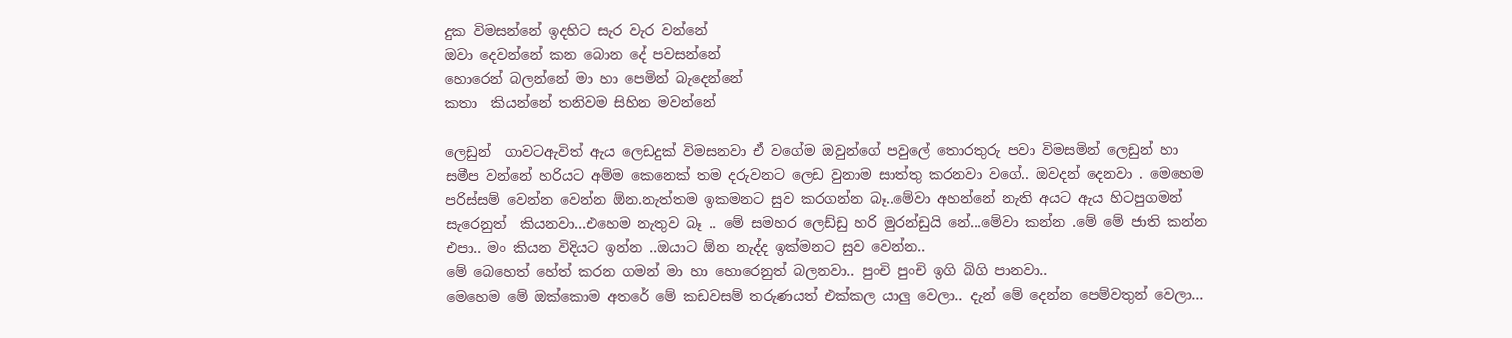දුක විමසන්නේ ඉදහිට සැර වැර වන්නේ
ඔවා දෙවන්නේ කන බොන දේ පවසන්නේ
හොරෙන් බලන්නේ මා හා පෙමින් බැදෙන්නේ
කතා  කියන්නේ තනිවම සිහින මවන්නේ

ලෙඩුන්  ගාවටඇවිත් ඇය ලෙඩදුක් විමසනවා ඒ වගේම ඔවුන්ගේ පවුලේ තොරතුරු පවා විමසමින් ලෙඩුන් හා සමීප වන්නේ හරියට අම්ම කෙනෙක් තම දරුවනට ලෙඩ වුනාම සාත්තු කරනවා වගේ.. ඔවදන් දෙනවා . මෙහෙම පරිස්සම් වෙන්න වෙන්න ඕන.නැත්තම ඉකමනට සුව කරගන්න බෑ..මේවා අහන්නේ නැති අයට ඇය හිටපුගමන් සැරෙනුත්  කියනවා...එහෙම නැතුව බෑ .. මේ සමහර ලෙඩ්ඩු හරි මුරන්ඩුයි නේ...මේවා කන්න .මේ මේ ජාති කන්න එපා.. මං කියන විදියට ඉන්න ..ඔයාට ඕන නැද්ද ඉක්මනට සුව වෙන්න..
මේ බෙහෙත් හේත් කරන ගමන් මා හා හොරෙනුත් බලනවා.. පුංචි පුංචි ඉගි බිගි පානවා..
මෙහෙම මේ ඔක්කොම අතරේ මේ කඩවසම් තරුණයත් එක්කල යාලු වෙලා.. දැන් මේ දෙන්න පෙම්වතුන් වෙලා...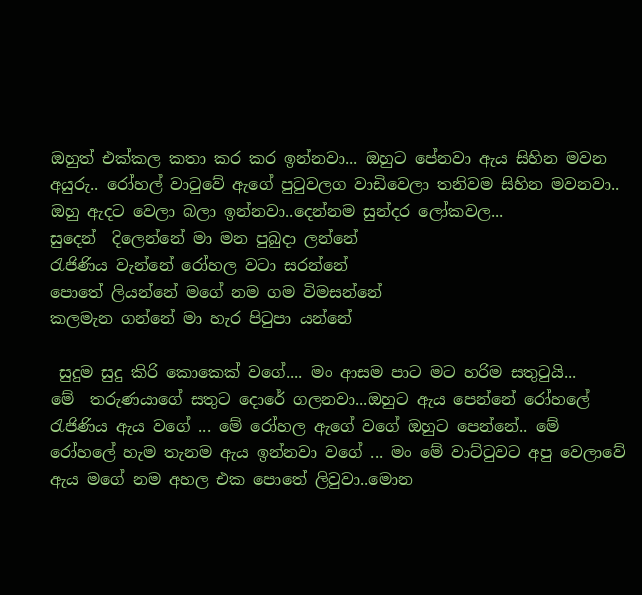ඔහුත් එක්කල කතා කර කර ඉන්නවා... ඔහුට පේනවා ඇය සිහින මවන අයුරු.. රෝහල් වාටුවේ ඇගේ පුටුවලග වාඩිවෙලා තනිවම සිහින මවනවා.. ඔහු ඇදට වෙලා බලා ඉන්නවා..දෙන්නම සුන්දර ලෝකවල...
සුදෙන්  දිලෙන්නේ මා මන පුබුදා ලන්නේ
රැජිණිය වැන්නේ රෝහල වටා සරන්නේ
පොතේ ලියන්නේ මගේ නම ගම විමසන්නේ
කලමැන ගන්නේ මා හැර පිටුපා යන්නේ

 සුදුම සුදු කිරි කොකෙක් වගේ.... මං ආසම පාට මට හරිම සතුටුයි...
මේ  තරුණයාගේ සතුට දොරේ ගලනවා...ඔහුට ඇය පෙන්නේ රෝහලේ රැජිණිය ඇය වගේ ... මේ රෝහල ඇගේ වගේ ඔහුට පෙන්නේ.. මේ රෝහලේ හැම තැනම ඇය ඉන්නවා වගේ ... මං මේ වාට්ටුවට අපු වෙලාවේ ඇය මගේ නම අහල එක පොතේ ලිවුවා..මොන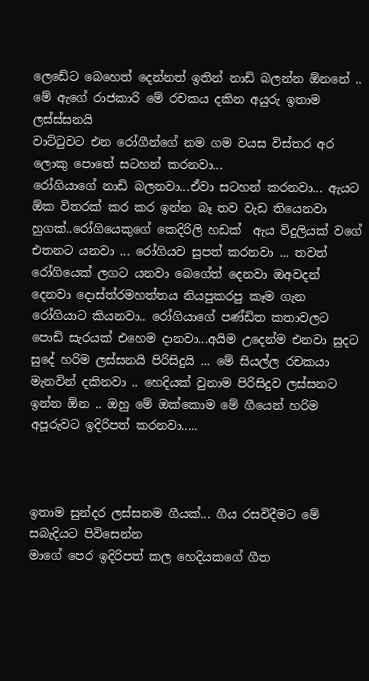ලෙඩේට බෙහෙත් දෙන්නත් ඉතින් නාඩි බලන්න ඕනනේ .. මේ ඇගේ රාජකාරි මේ රචකය දකින අයුරු ඉතාම ලස්ස්සනයි
වාට්ටුවට එන රෝගීන්ගේ නම ගම වයස විස්තර අර ලොකු පොතේ සටහන් කරනවා...
රෝගියාගේ නාඩි බලනවා...ඒවා සටහන් කරනවා... ඇයට ඕක විතරක් කර කර ඉන්න බෑ තව වැඩ තියෙනවා හුගක්..රෝගියෙකුගේ කෙදිරිලි හඩක්  ඇය විදුලියක් වගේ එතනට යනවා ... රෝගියව සුපත් කරනවා ... තවත් රෝගියෙක් ලගට යනවා බෙගේත් දෙනවා ඔඅවදන් දෙනවා දොස්ත්රමහත්තය නියපුකරපු කෑම ගැන රෝගියාට කියනවා.. රෝගියාගේ පණ්ඩිත කතාවලට පොඩි සැරයක් එහෙම දානවා...අයිම උදෙන්ම එනවා සුදට සුදේ හරිම ලස්සනයි පිරිසිදුයි ... මේ සියල්ල රචකයා මැනවින් දකිනවා .. හෙදියක් වුනාම පිරිසිදුව ලස්සනට ඉන්න ඕන .. ඔහු මේ ඔක්කොම මේ ගීයෙන් හරිම අපූරුවට ඉදිරිපත් කරනවා.....



ඉතාම සුන්දර ලස්සනම ගීයක්... ගීය රසවිදීමට මේ සබැදියට පිවිසෙන්න
මාගේ පෙර ඉදිරිපත් කල හෙදියකගේ ගීත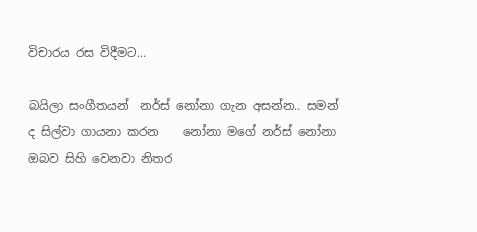විචාරය රස විදීමට...

බයිලා සංගීතයන්  නර්ස් නෝනා ගැන අසන්න.. සමන් ද සිල්වා ගායනා කරන    නෝනා මගේ නර්ස් නෝනා ඔබව සිහි වෙනවා නිතර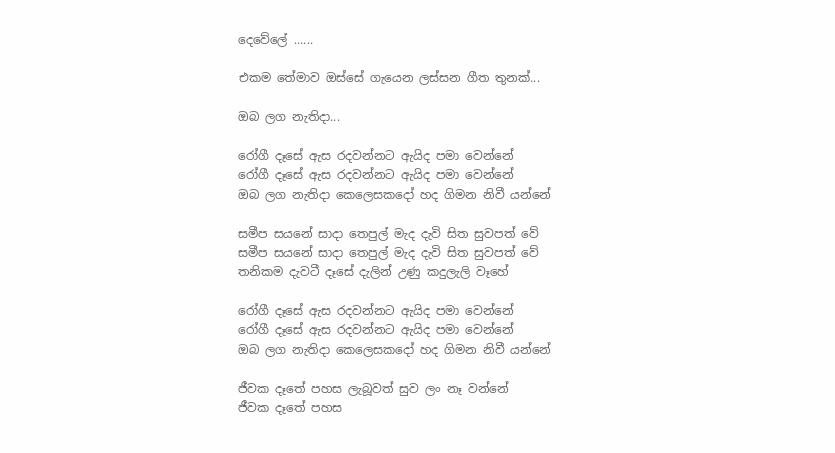දෙවේලේ ......

එකම තේමාව ඔස්සේ ගැයෙන ලස්සන ගීත තුනක්...

ඔබ ලග නැතිදා...

රෝගී දෑසේ ඇස රදවන්නට ඇයිද පමා වෙන්නේ
රෝගී දෑසේ ඇස රදවන්නට ඇයිද පමා වෙන්නේ
ඔබ ලග නැතිදා කෙලෙසකදෝ හද ගිමන නිවී යන්නේ

සමීප සයනේ සාදා තෙපුල් මැද දැවි සිත සුවපත් වේ
සමීප සයනේ සාදා තෙපුල් මැද දැවි සිත සුවපත් වේ
තනිකම දැවටී දෑසේ දැලින් උණු කදුලැලි වෑහේ

රෝගී දෑසේ ඇස රදවන්නට ඇයිද පමා වෙන්නේ
රෝගී දෑසේ ඇස රදවන්නට ඇයිද පමා වෙන්නේ
ඔබ ලග නැතිදා කෙලෙසකදෝ හද ගිමන නිවී යන්නේ

ජීවක දෑතේ පහස ලැබූවත් සුව ලං නෑ වන්නේ
ජීවක දෑතේ පහස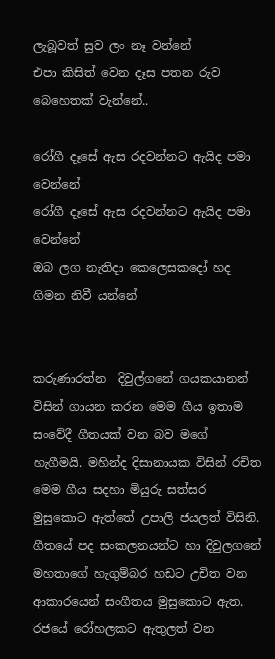ලැබූවත් සුව ලං නෑ වන්නේ
එපා කිසිත් වෙන දෑස පතන රුව බෙහෙතක් වැන්නේ..

රෝගී දෑසේ ඇස රදවන්නට ඇයිද පමා වෙන්නේ
රෝගී දෑසේ ඇස රදවන්නට ඇයිද පමා වෙන්නේ
ඔබ ලග නැතිදා කෙලෙසකදෝ හද ගිමන නිවී යන්නේ


කරුණාරත්න  දිවුල්ගනේ ගයකයානන් විසින් ගායන කරන මෙම ගීය ඉතාම සංවේදී ගීතයක් වන බව මගේ හැගීමයි. මහින්ද දිසානායක විසින් රචිත මෙම ගීය සදහා මියුරු සත්සර මුසුකොට ඇත්තේ උපාලි ජයලත් විසිනි. ගීතයේ පද සංකලනයන්ට හා දිවුලගනේ මහතාගේ හැගුම්බර හඩට උචිත වන ආකාරයෙන් සංගීතය මුසුකොට ඇත.
රජයේ රෝහලකට ඇතුලත් වන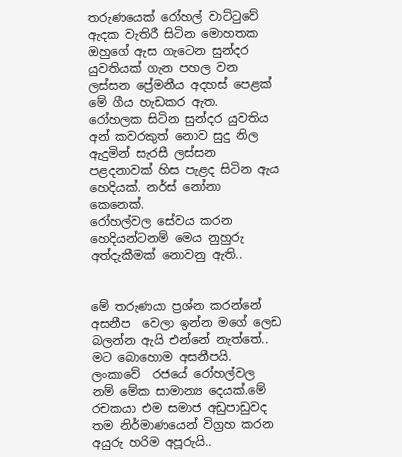තරුණයෙක් රෝහල් වාට්ටුවේ ඇදක වැතිරී සිටින මොහතක ඔහුගේ ඇස ගැටෙන සුන්දර යුවතියක් ගැන පහල වන ලස්සන ප්‍රේමනීය අදහස් පෙළක් මේ ගීය හැඩකර ඇත.
රෝහලක සිටින සුන්දර යුවතිය අන් කවරකුත් නොව සුදු නිල ඇදුමින් සැරසී ලස්සන පළදනාවක් හිස පැළද සිටින ඇය හෙදියක්. නර්ස් නෝනා කෙනෙක්.
රෝහල්වල සේවය කරන හෙදියන්ටනම් මෙය නුහුරු අත්දැකීමක් නොවනු ඇති..


මේ තරුණයා ප්‍රශ්න කරන්නේ අසනීප  වෙලා ඉන්න මගේ ලෙඩ බලන්න ඇයි එන්නේ නැත්තේ..
මට බොහොම අසනීපයි. ලංකාවේ  රජයේ රෝහල්වල නම් මේක සාමාන්‍ය දෙයක්.මේ රචකයා එම සමාජ අඩුපාඩුවද තම නිර්මාණයෙන් විග්‍රහ කරන අයුරු හරිම අපූරුයි..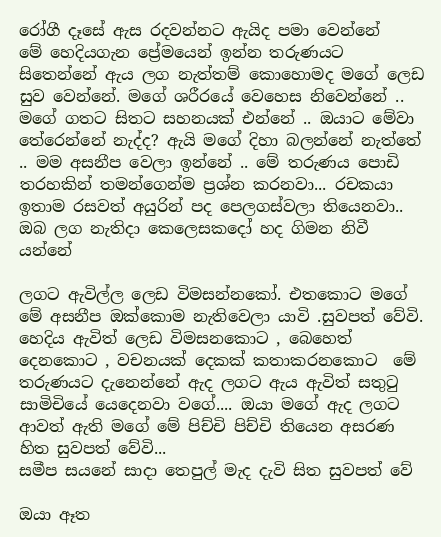රෝගී දෑසේ ඇස රදවන්නට ඇයිද පමා වෙන්නේ
මේ හෙදියගැන ප්‍රේමයෙන් ඉන්න තරුණයට සිතෙන්නේ ඇය ලග නැත්තම් කොහොමද මගේ ලෙඩ සුව වෙන්නේ. මගේ ශරීරයේ වෙහෙස නිවෙන්නේ .. මගේ ගතට සිතට සහනයක් එන්නේ .. ඔයාට මේවා තේරෙන්නේ නැද්ද? ඇයි මගේ දිහා බලන්නේ නැත්තේ .. මම අසනීප වෙලා ඉන්නේ .. මේ තරුණය පොඩි තරහකින් තමන්ගෙන්ම ප්‍රශ්න කරනවා... රචකයා ඉතාම රසවත් අයුරින් පද පෙලගස්වලා තියෙනවා..
ඔබ ලග නැතිදා කෙලෙසකදෝ හද ගිමන නිවී යන්නේ

ලගට ඇවිල්ල ලෙඩ විමසන්නකෝ. එතකොට මගේ මේ අසනීප ඔක්කොම නැතිවෙලා යාවි .සුවපත් වේවි. හෙදිය ඇවිත් ලෙඩ විමසනකොට , බෙහෙත් දෙනකොට , වචනයක් දෙකක් කතාකරනකොට  මේ තරුණයට දැනෙන්නේ ඇද ලගට ඇය ඇවිත් සතුටු සාමිචියේ යෙදෙනවා වගේ.... ඔයා මගේ ඇද ලගට ආවත් ඇති මගේ මේ පිච්චි පිච්චි තියෙන අසරණ හිත සුවපත් වේවි...
සමීප සයනේ සාදා තෙපුල් මැද දැවි සිත සුවපත් වේ

ඔයා ඈත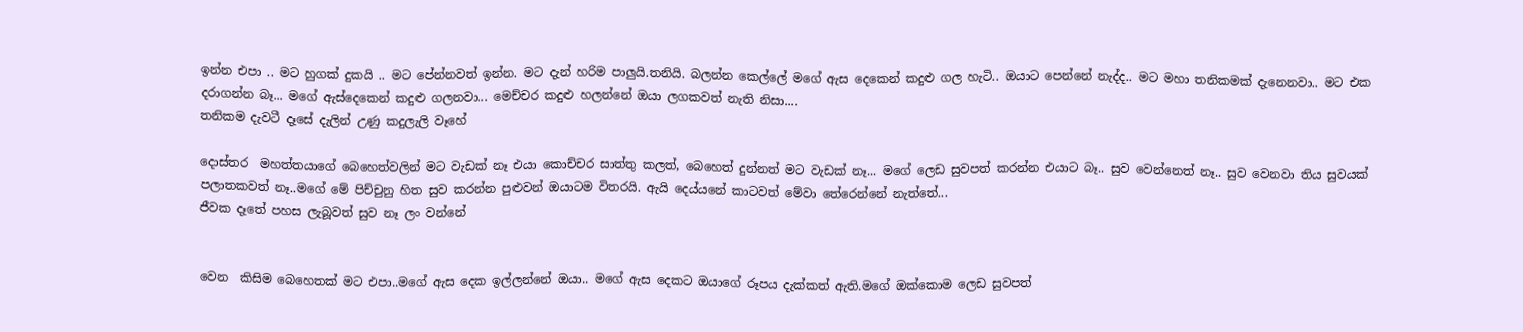ඉන්න එපා .. මට හුගක් දුකයි .. මට පේන්නවත් ඉන්න. මට දැන් හරිම පාලුයි.තනියි. බලන්න කෙල්ලේ මගේ ඇස දෙකෙන් කදුළු ගල හැටි.. ඔයාට පෙන්නේ නැද්ද.. මට මහා තනිකමක් දැනෙනවා.. මට එක දරාගන්න බෑ... මගේ ඇස්දෙකෙන් කදුළු ගලනවා... මෙච්චර කදුළු හලන්නේ ඔයා ලගකවත් නැති නිසා....
තනිකම දැවටී දෑසේ දැලින් උණු කදුලැලි වෑහේ

දොස්තර  මහත්තයාගේ බෙහෙත්වලින් මට වැඩක් නෑ එයා කොච්චර සාත්තු කලත්, බෙහෙත් දුන්නත් මට වැඩක් නෑ... මගේ ලෙඩ සුවපත් කරන්න එයාට බෑ.. සුව වෙන්නෙත් නෑ.. සුව වෙනවා තිය සුවයක් පලාතකවත් නෑ..මගේ මේ පිච්චුනු හිත සුව කරන්න පුළුවන් ඔයාටම විතරයි. ඇයි දෙය්යනේ කාටවත් මේවා තේරෙන්නේ නැත්තේ...
ජීවක දෑතේ පහස ලැබූවත් සුව නෑ ලං වන්නේ


වෙන  කිසිම බෙහෙතක් මට එපා..මගේ ඇස දෙක ඉල්ලන්නේ ඔයා.. මගේ ඇස දෙකට ඔයාගේ රූපය දැක්කත් ඇති.මගේ ඔක්කොම ලෙඩ සුවපත්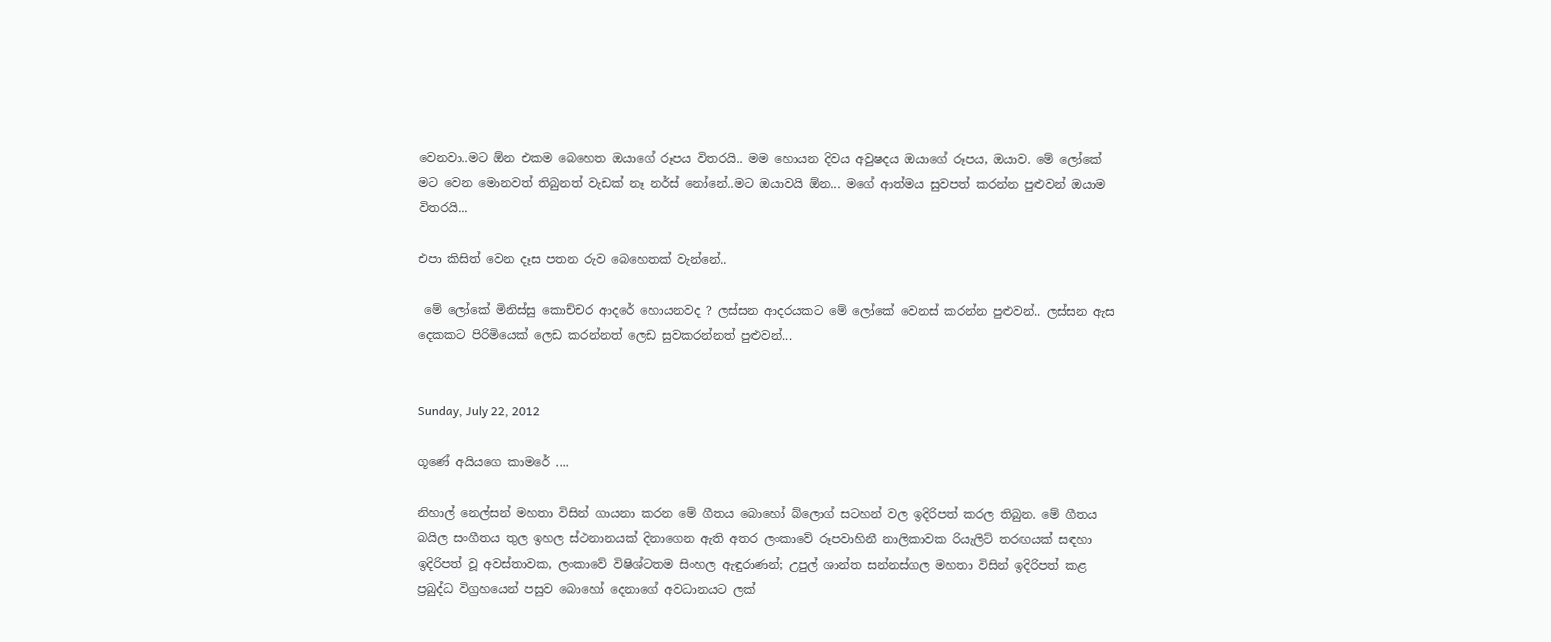වෙනවා..මට ඕන එකම බෙහෙත ඔයාගේ රූපය විතරයි.. මම හොයන දිවය අවුෂදය ඔයාගේ රූපය, ඔයාව. මේ ලෝකේ මට වෙන මොනවත් තිබුනත් වැඩක් නෑ නර්ස් නෝනේ..මට ඔයාවයි ඕන... මගේ ආත්මය සුවපත් කරන්න පුළුවන් ඔයාම විතරයි...

එපා කිසිත් වෙන දෑස පතන රුව බෙහෙතක් වැන්නේ..

 මේ ලෝකේ මිනිස්සු කොච්චර ආදරේ හොයනවද ? ලස්සන ආදරයකට මේ ලෝකේ වෙනස් කරන්න පුළුවන්.. ලස්සන ඇස දෙකකට පිරිමියෙක් ලෙඩ කරන්නත් ලෙඩ සුවකරන්නත් පුළුවන්...


Sunday, July 22, 2012

ගූණේ අයියගෙ කාමරේ ....

නිහාල් නෙල්සන් මහතා විසින් ගායනා කරන මේ ගීතය බොහෝ බ්ලොග් සටහන් වල ඉදිරිපත් කරල තිබුන. මේ ගීතය බයිල සංගීතය තුල ඉහල ස්ථනානයක් දිනාගෙන ඇති අතර ලංකාවේ රූපවාහිනී නාලිකාවක රියැලිට් තරඟයක් සඳහා ඉදිරිපත් වූ අවස්තාවක, ලංකාවේ විෂිශ්ටතම සිංහල ඇඳුරාණන්; උපුල් ශාන්ත සන්නස්ගල මහතා විසින් ඉදිරිපත් කළ ප්‍රබුද්ධ විග්‍රහයෙන් පසුව බොහෝ දෙනාගේ අවධානයට ලක්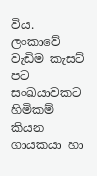විය.
ලංකාවේ වැඩිම කැසට් පට සංඛයාවකට හිමිකම් කියන ගායකයා හා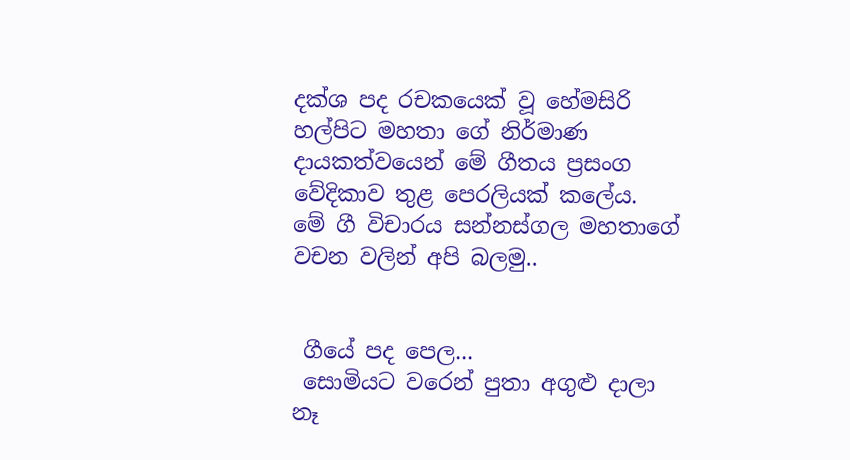දක්ශ පද රචකයෙක් වූ හේමසිරි හල්පිට මහතා ගේ නිර්මාණ දායකත්වයෙන් මේ ගීතය ප්‍රසංග වේදිකාව තුළ පෙරලියක් කලේය.
මේ ගී විචාරය සන්නස්ගල මහතාගේ වචන වලින් අපි බලමු..


 ගීයේ පද පෙල...
 සොමියට වරෙන් පුතා අගුළු දාලා නෑ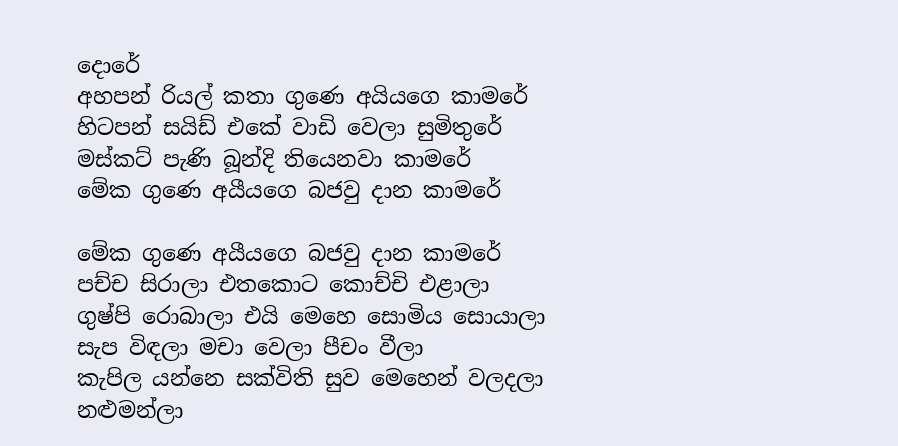දොරේ
අහපන් රියල් කතා ගුණෙ අයියගෙ කාමරේ
හිටපන් සයිඩ් එකේ වාඩි වෙලා සුමිතුරේ
මස්කට් පැණි බූන්දි තියෙනවා කාමරේ
මේක ගුණෙ අයීයගෙ බජවු දාන කාමරේ

මේක ගුණෙ අයීයගෙ බජවු දාන කාමරේ
පච්ච සිරාලා එතකොට කොච්චි එළාලා
ගුෂ්පි රොබාලා එයි මෙහෙ සොමිය සොයාලා
සැප විඳලා මචා වෙලා පීචං වීලා
කැපිල යන්නෙ සක්විති සුව මෙහෙන් වලදලා
නළුමන්ලා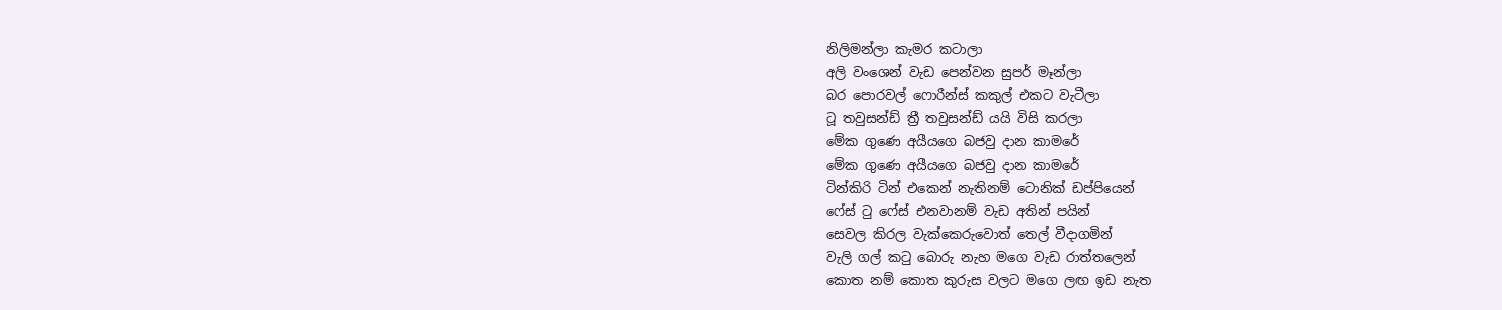නිලිමන්ලා කැමර කටාලා
අලි වංශෙන් වැඩ පෙන්වන සුපර් මෑන්ලා
බර පොරවල් ෆොරීන්ස් කකුල් එකට වැටීලා
ටූ තවුසන්ඩ් ත්‍රී තවුසන්ඩ් යයි විසි කරලා
මේක ගුණෙ අයීයගෙ බජවු දාන කාමරේ
මේක ගුණෙ අයීයගෙ බජවු දාන කාමරේ
ටින්කිරි ටින් එකෙන් නැතිනම් ටොනික් ඩප්පියෙන්
ෆේස් ටු ෆේස් එනවානම් වැඩ අතින් පයින්
සෙවල කිරල වැක්කෙරුවොත් තෙල් වීදාගමින්
වැලි ගල් කටු බොරු නැහ මගෙ වැඩ රාත්තලෙන්
කොත නම් කොත කුරුස වලට මගෙ ලඟ ඉඩ නැත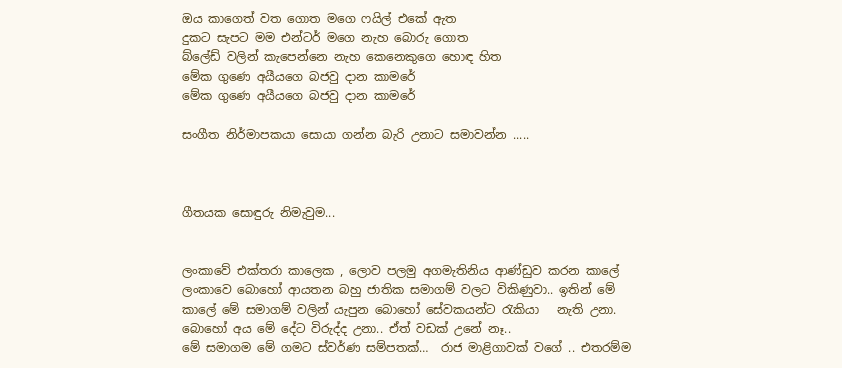ඔය කාගෙත් වත ගොත මගෙ ෆයිල් එකේ ඇත
දුකට සැපට මම එන්ටර් මගෙ නැහ බොරු ගොත
බ්ලේඩ් වලින් කැපෙන්නෙ නැහ කෙනෙකුගෙ හොඳ හිත
මේක ගුණෙ අයීයගෙ බජවු දාන කාමරේ
මේක ගුණෙ අයීයගෙ බජවු දාන කාමරේ

සංගීත නිර්මාපකයා සොයා ගන්න බැරි උනාට සමාවන්න .....



ගීතයක සොඳුරු නිමැවුම...


ලංකාවේ එක්තරා කාලෙක , ලොව පලමු අගමැතිනිය ආණ්ඩුව කරන කාලේ ලංකාවෙ බොහෝ ආයතන බහු ජාතික සමාගම් වලට විකිණුවා.. ඉතින් මේ කාලේ මේ සමාගම් වලින් යැපුන බොහෝ සේවකයන්ට රැකියා   නැති උනා.  බොහෝ අය මේ දේට විරුද්ද උනා.. ඒත් වඩක් උනේ නෑ..
මේ සමාගම මේ ගමට ස්වර්ණ සම්පතක්…  රාජ මාළිගාවක් වගේ .. එතරම්ම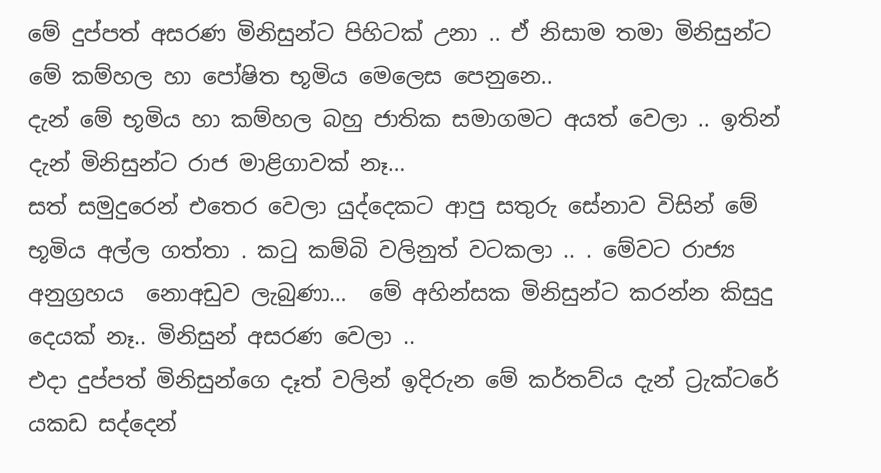මේ දුප්පත් අසරණ මිනිසුන්ට පිහිටක් උනා .. ඒ නිසාම තමා මිනිසුන්ට මේ කම්හල හා පෝෂිත භූමිය මෙලෙස පෙනුනෙ..
දැන් මේ භූමිය හා කම්හල බහු ජාතික සමාගමට අයත් වෙලා .. ඉතින් දැන් මිනිසුන්ට රාජ මාළිගාවක් නෑ…
සත් සමුදුරෙන් එතෙර වෙලා යුද්දෙකට ආපු සතුරු සේනාව විසින් මේ භූමිය අල්ල ගත්තා . කටු කම්බි වලිනුත් වටකලා .. . මේවට රාජ්‍ය අනුග්‍රහය  නොඅඩුව ලැබුණා…  මේ අහින්සක මිනිසුන්ට කරන්න කිසුදු දෙයක් නෑ.. මිනිසුන් අසරණ වෙලා ..
එදා දුප්පත් මිනිසුන්ගෙ දෑත් වලින් ඉදිරුන මේ කර්තව්ය දැන් ට්‍රැක්ටරේ යකඩ සද්දෙන්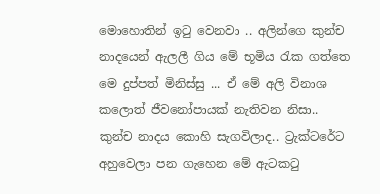මොහොතින් ඉටු වෙනවා .. අලින්ගෙ කුන්ච නාදයෙන් ඇලලී ගිය මේ භූමිය රැක ගත්තෙ මෙ දුප්පත් මිනිස්සු ... ඒ මේ අලි විනාශ කලොත් ජීවනෝපායක් නැතිවන නිසා.. කුන්ච නාදය කොහි සැගවිලාද.. ට්‍රැක්ටරේට අහුවෙලා පන ගැහෙන මේ ඇටකටු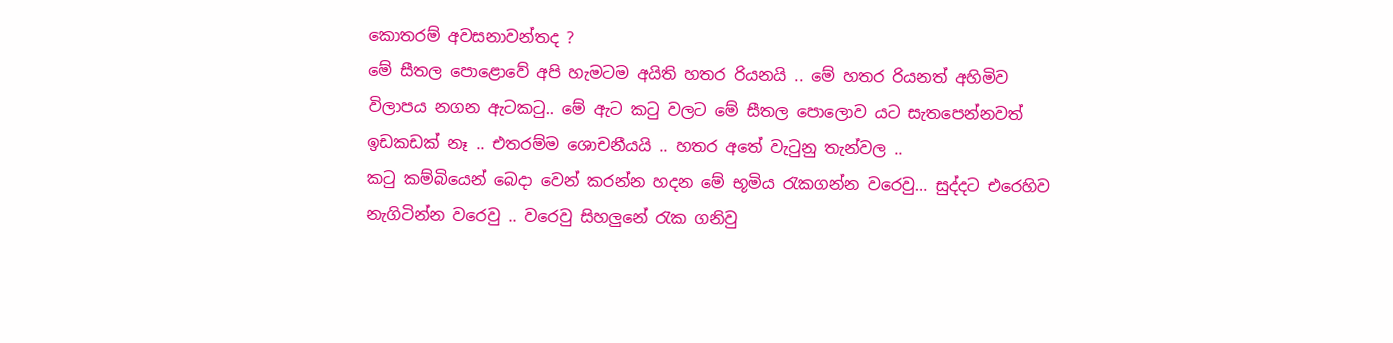කොතරම් අවසනාවන්තද ?
මේ සීතල පොළොවේ අපි හැමටම අයිති හතර රියනයි .. මේ හතර රියනත් අහිමිව විලාපය නගන ඇටකටු.. මේ ඇට කටු වලට මේ සීතල පොලොව යට සැතපෙන්නවත් ඉඩකඩක් නෑ .. එතරම්ම ශොචනීයයි .. හතර අතේ වැටුනු තැන්වල ..
කටු කම්බියෙන් බෙදා වෙන් කරන්න හදන මේ භූමිය රැකගන්න වරෙවු… සුද්දට එරෙහිව නැගිටින්න වරෙවු .. වරෙවු සිහලුනේ රැක ගනිවු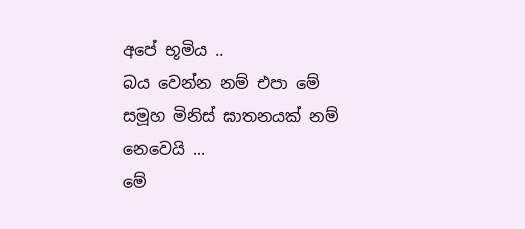අපේ භූමිය ..
බය වෙන්න නම් එපා මේ සමූහ මිනිස් ඝාතනයක් නම් නෙවෙයි ...
මේ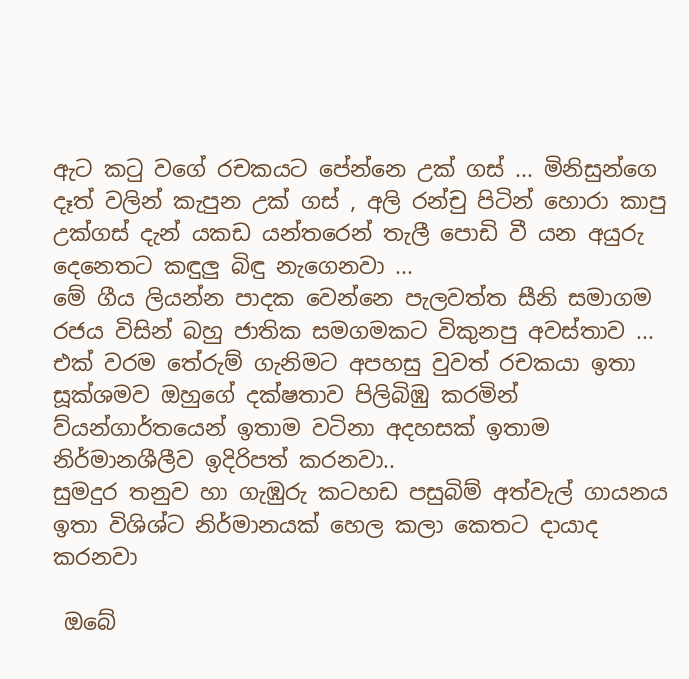ඇට කටු වගේ රචකයට පේන්නෙ උක් ගස් ... මිනිසුන්ගෙ දෑත් වලින් කැපුන උක් ගස් , අලි රන්චු පිටින් හොරා කාපු උක්ගස් දැන් යකඩ යන්තරෙන් තැලී පොඩි වී යන අයුරු දෙනෙතට කඳුලු බිඳු නැගෙනවා ...
මේ ගීය ලියන්න පාදක වෙන්නෙ පැලවත්ත සීනි සමාගම රජය විසින් බහු ජාතික සමගමකට විකුනපු අවස්තාව ...
එක් වරම තේරුම් ගැනිමට අපහසු වුවත් රචකයා ඉතා සූක්ශමව ඔහුගේ දක්ෂතාව පිලිබිඹු කරමින් ව්යන්ගාර්තයෙන් ඉතාම වටිනා අදහසක් ඉතාම නිර්මානශීලීව ඉදිරිපත් කරනවා..
සුමදුර තනුව හා ගැඹුරු කටහඩ පසුබිම් අත්වැල් ගායනය ඉතා විශිශ්ට නිර්මානයක් හෙල කලා කෙතට දායාද කරනවා

 ඔබේ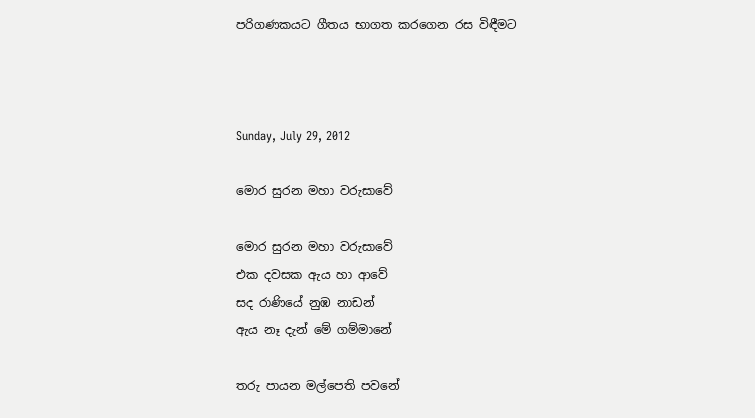පරිගණකයට ගීතය භාගත කරගෙන රස විඳීමට



Sunday, July 29, 2012

මොර සුරන මහා වරුසාවේ

මොර සුරන මහා වරුසාවේ
එක දවසක ඇය හා ආවේ
සද රාණියේ නුඹ නාඩන්
ඇය නෑ දැන් මේ ගම්මානේ

තරු පායන මල්පෙති පවනේ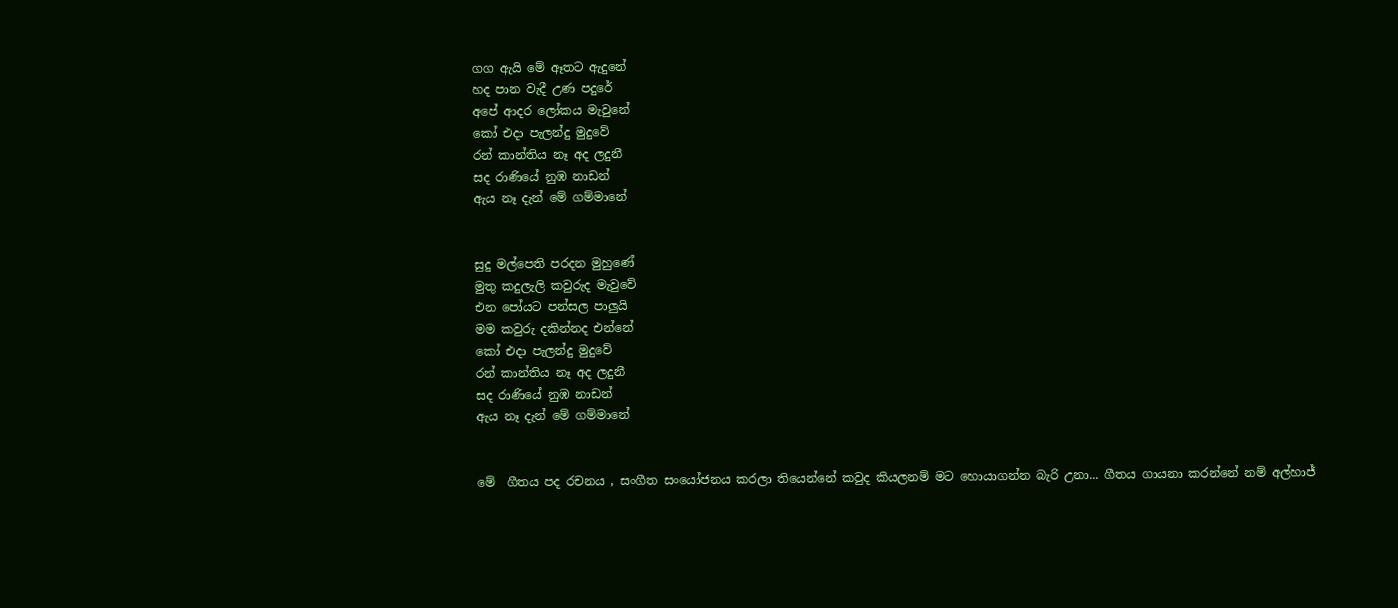ගග ඇයි මේ ඈතට ඇදුනේ
හද පාන වැදී උණ පදුරේ
අපේ ආදර ලෝකය මැවුනේ
කෝ එදා පැලන්දු මුදුවේ
රන් කාන්තිය නෑ අද ලදුනී
සද රාණියේ නුඹ නාඩන්
ඇය නෑ දැන් මේ ගම්මානේ


සුදු මල්පෙති පරදන මුහුණේ
මුතු කදුලැලි කවුරුද මැවුවේ
එන පෝයට පන්සල පාලුයි
මම කවුරු දකින්නද එන්නේ
කෝ එදා පැලන්දු මුදුවේ
රන් කාන්තිය නෑ අද ලදුනී
සද රාණියේ නුඹ නාඩන්
ඇය නෑ දැන් මේ ගම්මානේ


මේ  ගීතය පද රචනය , සංගීත සංයෝජනය කරලා තියෙන්නේ කවුද කියලනම් මට හොයාගන්න බැරි උනා... ගීතය ගායනා කරන්නේ නම් අල්හාජ්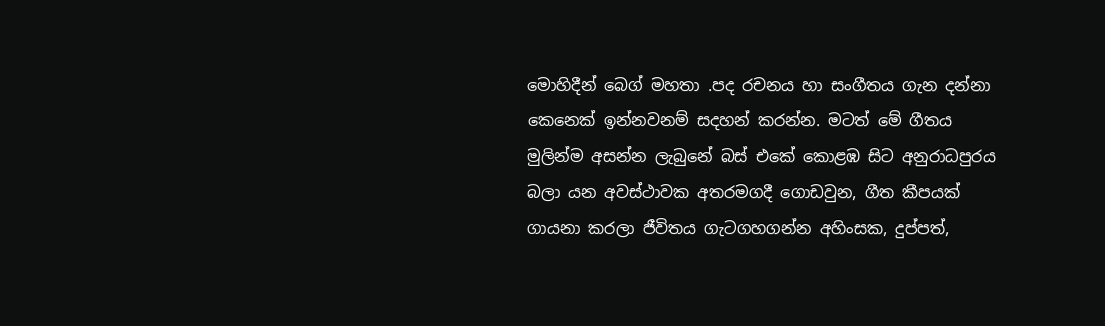මොහිදීන් බෙග් මහතා .පද රචනය හා සංගීතය ගැන දන්නා කෙනෙක් ඉන්නවනම් සදහන් කරන්න. මටත් මේ ගීතය මුලින්ම අසන්න ලැබුනේ බස් එකේ කොළඹ සිට අනුරාධපුරය බලා යන අවස්ථාවක අතරමගදී ගොඩවුන, ගීත කීපයක් ගායනා කරලා ජීවිතය ගැටගහගන්න අහිංසක, දුප්පත්,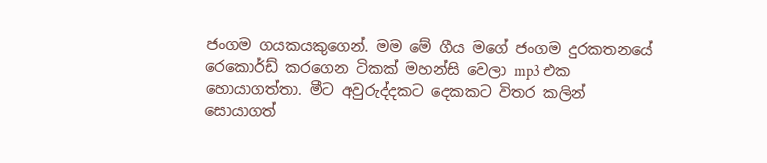ජංගම ගයකයකුගෙන්. මම මේ ගීය මගේ ජංගම දුරකතනයේ රෙකොර්ඩ් කරගෙන ටිකක් මහන්සි වෙලා mp3 එක හොයාගත්තා. මීට අවුරුද්දකට දෙකකට විතර කලින් සොයාගත්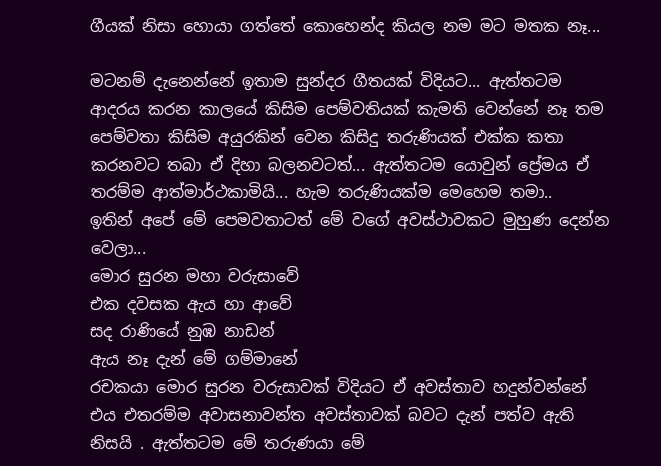ගීයක් නිසා හොයා ගත්තේ කොහෙන්ද කියල නම මට මතක නෑ...

මටනම් දැනෙන්නේ ඉතාම සුන්දර ගීතයක් විදියට... ඇත්තටම ආදරය කරන කාලයේ කිසිම පෙම්වතියක් කැමති වෙන්නේ නෑ තම පෙම්වතා කිසිම අයුරකින් වෙන කිසිදු තරුණියක් එක්ක කතා කරනවට තබා ඒ දිහා බලනවටත්... ඇත්තටම යොවුන් ප්‍රේමය ඒ තරම්ම ආත්මාර්ථකාමියි... හැම තරුණියක්ම මෙහෙම තමා..
ඉතින් අපේ මේ පෙමවතාටත් මේ වගේ අවස්ථාවකට මුහුණ දෙන්න වෙලා...
මොර සුරන මහා වරුසාවේ
එක දවසක ඇය හා ආවේ
සද රාණියේ නුඹ නාඩන්
ඇය නෑ දැන් මේ ගම්මානේ
රචකයා මොර සුරන වරුසාවක් විදියට ඒ අවස්තාව හදුන්වන්නේ  එය එතරම්ම අවාසනාවන්ත අවස්තාවක් බවට දැන් පත්ව ඇති නිසයි . ඇත්තටම මේ තරුණයා මේ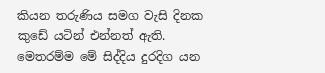කියන තරුණිය සමග වැසි දිනක කුඩේ යටින් එන්නත් ඇති. මෙතරම්ම මේ සිද්දිය දුරදිග යන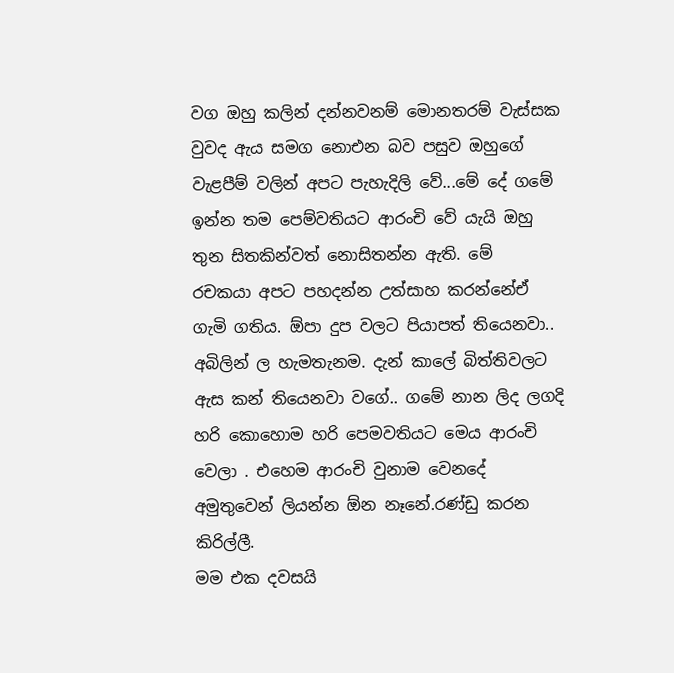වග ඔහු කලින් දන්නවනම් මොනතරම් වැස්සක වුවද ඇය සමග නොඑන බව පසුව ඔහුගේ වැළපීම් වලින් අපට පැහැදිලි වේ...මේ දේ ගමේ ඉන්න තම පෙම්වතියට ආරංචි වේ යැයි ඔහු තුන සිතකින්වත් නොසිතන්න ඇති. මේ  රචකයා අපට පහදන්න උත්සාහ කරන්නේඒ ගැමි ගතිය. ඕපා දුප වලට පියාපත් තියෙනවා.. අබිලින් ල හැමතැනම. දැන් කාලේ බිත්තිවලට ඇස කන් තියෙනවා වගේ.. ගමේ නාන ලිද ලගදි හරි කොහොම හරි පෙමවතියට මෙය ආරංචි වෙලා . එහෙම ආරංචි වුනාම වෙනදේ අමුතුවෙන් ලියන්න ඕන නෑනේ.රණ්ඩු කරන කිරිල්ලී.
මම එක දවසයි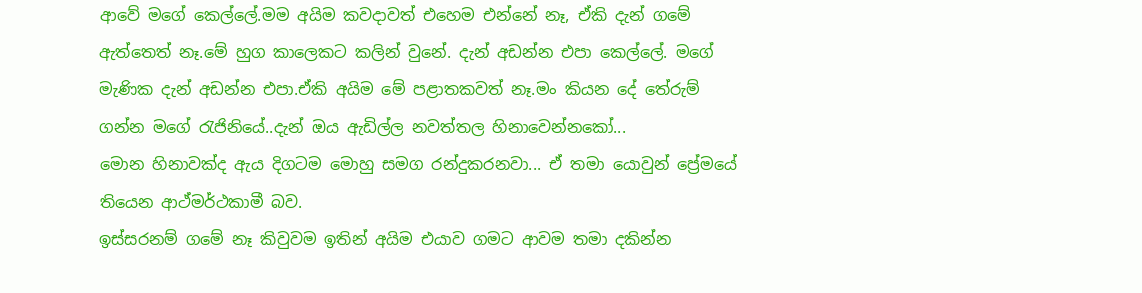ආවේ මගේ කෙල්ලේ.මම අයිම කවදාවත් එහෙම එන්නේ නෑ, ඒකි දැන් ගමේ ඇත්තෙත් නෑ.මේ හුග කාලෙකට කලින් වුනේ. දැන් අඩන්න එපා කෙල්ලේ. මගේ මැණික දැන් අඩන්න එපා.ඒකි අයිම මේ පළාතකවත් නෑ.මං කියන දේ තේරුම් ගන්න මගේ රැජිනියේ..දැන් ඔය ඇඩිල්ල නවත්තල හිනාවෙන්නකෝ...
මොන හිනාවක්ද ඇය දිගටම මොහු සමග රන්දුකරනවා... ඒ තමා යොවුන් ප්‍රේමයේ තියෙන ආථ්මර්ථකාමී බව.
ඉස්සරනම් ගමේ නෑ කිවුවම ඉතින් අයිම එයාව ගමට ආවම තමා දකින්න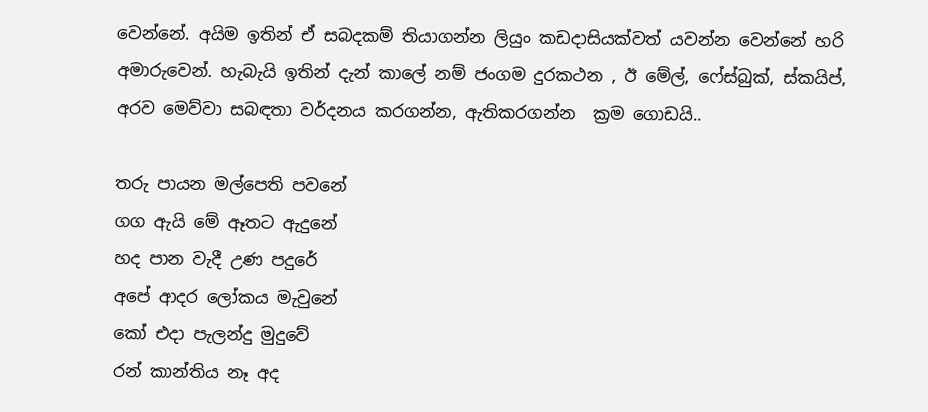වෙන්නේ. අයිම ඉතින් ඒ සබදකම් තියාගන්න ලියුං කඩදාසියක්වත් යවන්න වෙන්නේ හරි අමාරුවෙන්. හැබැයි ඉතින් දැන් කාලේ නම් ජංගම දුරකථන , ඊ මේල්, ෆේස්බුක්, ස්කයිප්, අරව මෙව්වා සබඳතා වර්දනය කරගන්න, ඇතිකරගන්න  ක්‍රම ගොඩයි..

තරු පායන මල්පෙති පවනේ
ගග ඇයි මේ ඈතට ඇදුනේ
හද පාන වැදී උණ පදුරේ
අපේ ආදර ලෝකය මැවුනේ
කෝ එදා පැලන්දු මුදුවේ
රන් කාන්තිය නෑ අද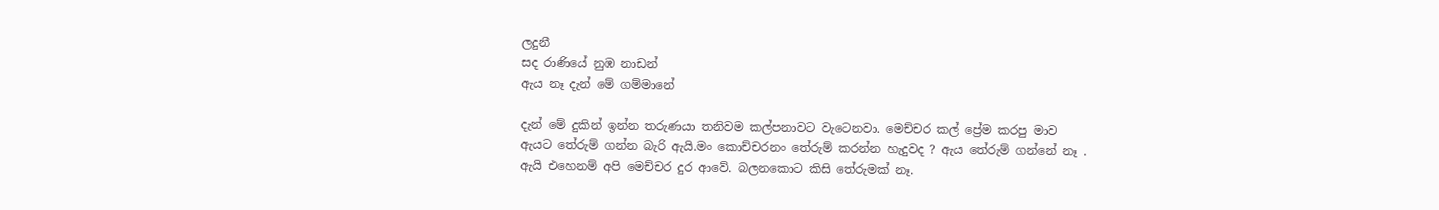ලදුනී
සද රාණියේ නුඹ නාඩන්
ඇය නෑ දැන් මේ ගම්මානේ

දැන් මේ දුකින් ඉන්න තරුණයා තනිවම කල්පනාවට වැටෙනවා. මෙච්චර කල් ප්‍රේම කරපු මාව ඇයට තේරුම් ගන්න බැරි ඇයි.මං කොච්චරනං තේරුම් කරන්න හැදුවද ? ඇය තේරුම් ගන්නේ නෑ . ඇයි එහෙනම් අපි මෙච්චර දුර ආවේ. බලනකොට කිසි තේරුමක් නෑ.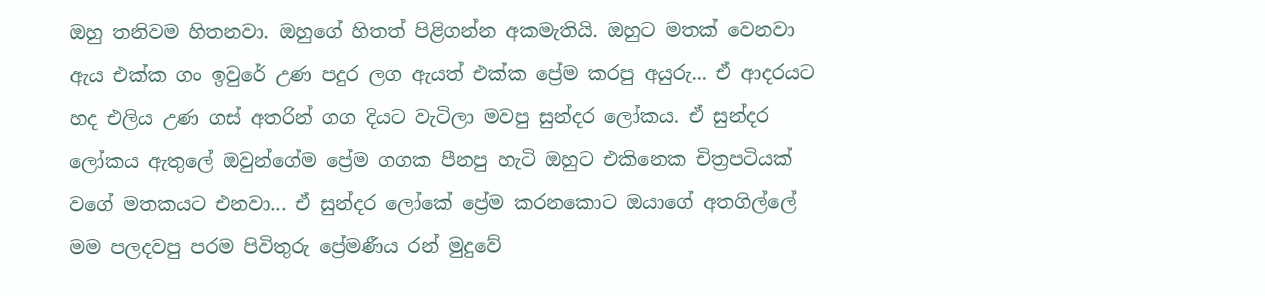ඔහු තනිවම හිතනවා. ඔහුගේ හිතත් පිළිගන්න අකමැතියි. ඔහුට මතක් වෙනවා ඇය එක්ක ගං ඉවුරේ උණ පදුර ලග ඇයත් එක්ක ප්‍රේම කරපු අයුරු... ඒ ආදරයට හද එලිය උණ ගස් අතරින් ගග දියට වැටිලා මවපු සුන්දර ලෝකය. ඒ සුන්දර ලෝකය ඇතුලේ ඔවුන්ගේම ප්‍රේම ගගක පීනපු හැටි ඔහුට එකිනෙක චිත්‍රපටියක් වගේ මතකයට එනවා... ඒ සුන්දර ලෝකේ ප්‍රේම කරනකොට ඔයාගේ අතගිල්ලේ මම පලදවපු පරම පිවිතුරු ප්‍රේමණීය රන් මුදුවේ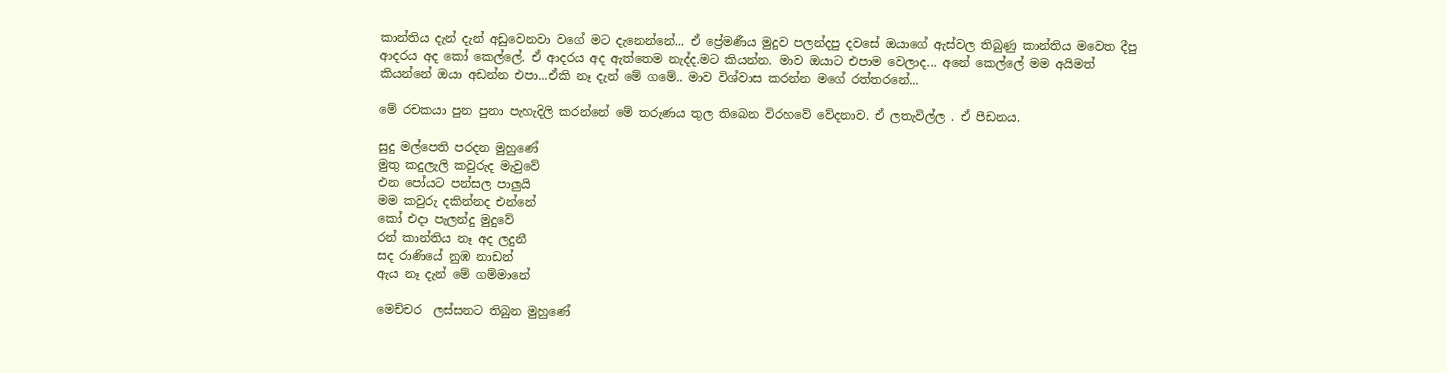කාන්තිය දැන් දැන් අඩුවෙනවා වගේ මට දැනෙන්නේ... ඒ ප්‍රේමණීය මුදුව පලන්දපු දවසේ ඔයාගේ ඇස්වල තිබුණු කාන්තිය මවෙත දීපු ආදරය අද කෝ කෙල්ලේ. ඒ ආදරය අද ඇත්තෙම නැද්ද.මට කියන්න. මාව ඔයාට එපාම වෙලාද... අනේ කෙල්ලේ මම අයිමත් කියන්නේ ඔයා අඩන්න එපා...ඒකි නෑ දැන් මේ ගමේ.. මාව විශ්වාස කරන්න මගේ රත්තරනේ...

මේ රචකයා පුන පුනා පැහැදිලි කරන්නේ මේ තරුණය තුල තිබෙන විරහවේ වේදනාව. ඒ ලතැවිල්ල . ඒ පීඩනය.

සුදු මල්පෙති පරදන මුහුණේ
මුතු කදුලැලි කවුරුද මැවුවේ
එන පෝයට පන්සල පාලුයි
මම කවුරු දකින්නද එන්නේ
කෝ එදා පැලන්දු මුදුවේ
රන් කාන්තිය නෑ අද ලදුනී
සද රාණියේ නුඹ නාඩන්
ඇය නෑ දැන් මේ ගම්මානේ

මෙච්චර  ලස්සනට තිබුන මුහුණේ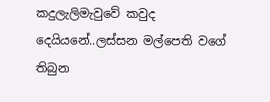කදුලැලිමැවුවේ කවුද දෙයියනේ..ලස්සන මල්පෙති වගේ තිබුන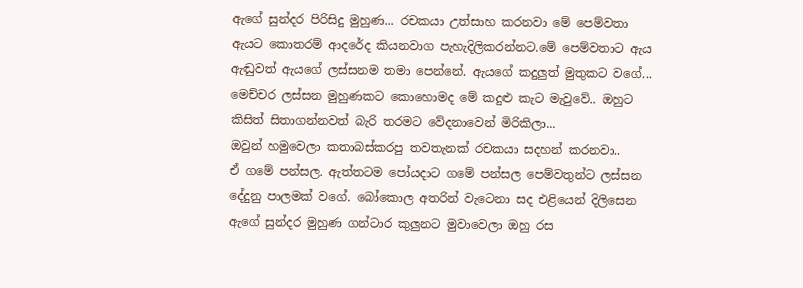ඇගේ සුන්දර පිරිසිදු මුහුණ... රචකයා උත්සාහ කරනවා මේ පෙම්වතා ඇයට කොතරම් ආදරේද කියනවාග පැහැදිලිකරන්නට.මේ පෙම්වතාට ඇය ඇඬුවත් ඇයගේ ලස්සනම තමා පෙන්නේ. ඇයගේ කදුලුත් මුතුකට වගේ... මෙච්චර ලස්සන මුහුණකට කොහොමද මේ කදුළු කැට මැවුවේ.. ඔහුට කිසිත් සිතාගන්නවත් බැරි තරමට වේදනාවෙන් මිරිකිලා...
ඔවුන් හමුවෙලා කතාබස්කරපු තවතැනක් රචකයා සදහන් කරනවා..
ඒ ගමේ පන්සල. ඇත්තටම පෝයදාට ගමේ පන්සල පෙම්වතුන්ට ලස්සන දේදුනු පාලමක් වගේ. බෝකොල අතරින් වැටෙනා සද එළියෙන් දිලිසෙන ඇගේ සුන්දර මුහුණ ගන්ටාර කුලුනට මුවාවෙලා ඔහු රස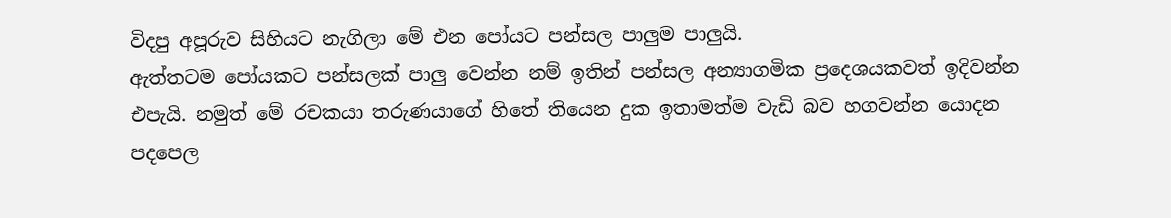විදපු අපූරුව සිහියට නැගිලා මේ එන පෝයට පන්සල පාලුම පාලුයි.
ඇත්තටම පෝයකට පන්සලක් පාලු වෙන්න නම් ඉතින් පන්සල අන්‍යාගමික ප්‍රදෙශයකවත් ඉදිවන්න එපැයි. නමුත් මේ රචකයා තරුණයාගේ හිතේ තියෙන දුක ඉතාමත්ම වැඩි බව හගවන්න යොදන පදපෙල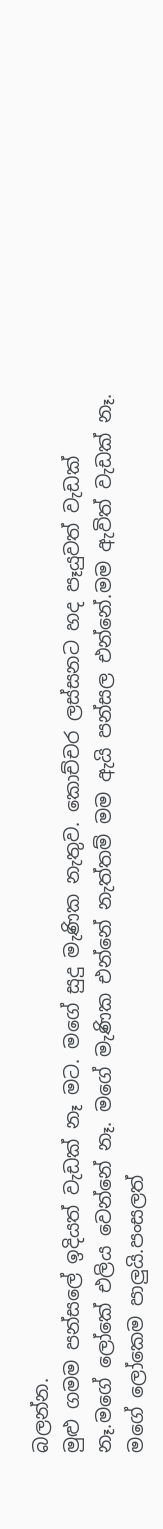බලන්න.
මුළු ගමම පන්සලේ ඉදියත් වැඩක් නෑ මට. මගේ සුදු මැණික නැතුව. කොච්චර ලස්සනට හද පෑයුවත් වැඩක් නෑ.මගේ ලෝකේ එලිය වෙන්නේ නෑ. මගේ මැණික එන්නේ නැත්තම් මම ඇයි පන්සල එන්නේ.මම ඇවිත් වැඩක් නෑ. මගේ ලෝකෙම පාලුයි.පංසලත්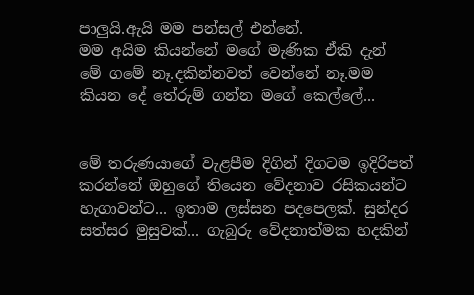පාලුයි.ඇයි මම පන්සල් එන්නේ.
මම අයිම කියන්නේ මගේ මැණික ඒකි දැන් මේ ගමේ නෑ.දකින්නවත් වෙන්නේ නෑ.මම කියන දේ තේරුම් ගන්න මගේ කෙල්ලේ...


මේ තරුණයාගේ වැළපීම දිගින් දිගටම ඉදිරිපත් කරන්නේ ඔහුගේ තියෙන වේදනාව රසිකයන්ට හැගාවන්ට... ඉතාම ලස්සන පදපෙලක්. සුන්දර සත්සර මුසුවක්... ගැබුරු වේදනාත්මක හදකින්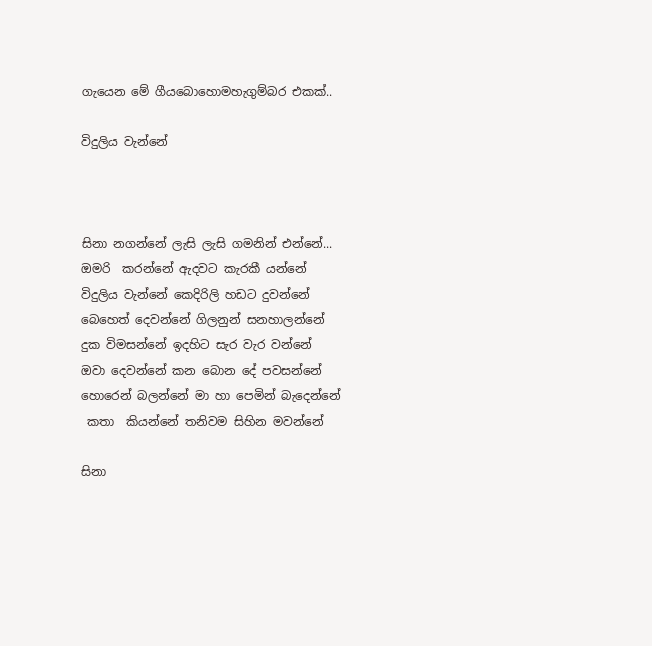ගැයෙන මේ ගීයබොහොමහැගුම්බර එකක්..

විදුලිය වැන්නේ



සිනා නගන්නේ ලැසි ලැසි ගමනින් එන්නේ...
ඔමරි  කරන්නේ ඇදවට කැරකී යන්නේ
විදුලිය වැන්නේ කෙදිරිලි හඩට දුවන්නේ
බෙහෙත් දෙවන්නේ ගිලනුන් සනහාලන්නේ
දුක විමසන්නේ ඉදහිට සැර වැර වන්නේ
ඔවා දෙවන්නේ කන බොන දේ පවසන්නේ
හොරෙන් බලන්නේ මා හා පෙමින් බැදෙන්නේ
 කතා  කියන්නේ තනිවම සිහින මවන්නේ

සිනා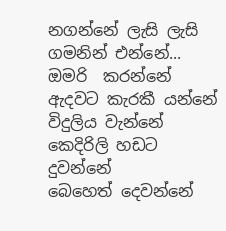නගන්නේ ලැසි ලැසි ගමනින් එන්නේ...
ඔමරි  කරන්නේ ඇදවට කැරකී යන්නේ
විදුලිය වැන්නේ කෙදිරිලි හඩට දුවන්නේ
බෙහෙත් දෙවන්නේ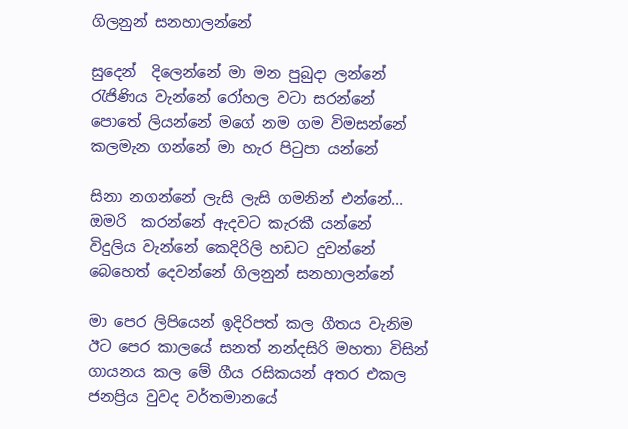ගිලනුන් සනහාලන්නේ

සුදෙන්  දිලෙන්නේ මා මන පුබුදා ලන්නේ
රැජිණිය වැන්නේ රෝහල වටා සරන්නේ
පොතේ ලියන්නේ මගේ නම ගම විමසන්නේ
කලමැන ගන්නේ මා හැර පිටුපා යන්නේ

සිනා නගන්නේ ලැසි ලැසි ගමනින් එන්නේ...
ඔමරි  කරන්නේ ඇදවට කැරකී යන්නේ
විදුලිය වැන්නේ කෙදිරිලි හඩට දුවන්නේ
බෙහෙත් දෙවන්නේ ගිලනුන් සනහාලන්නේ

මා පෙර ලිපියෙන් ඉදිරිපත් කල ගීතය වැනිම ඊට පෙර කාලයේ සනත් නන්දසිරි මහතා විසින් ගායනය කල මේ ගීය රසිකයන් අතර එකල ජනප්‍රිය වුවද වර්තමානයේ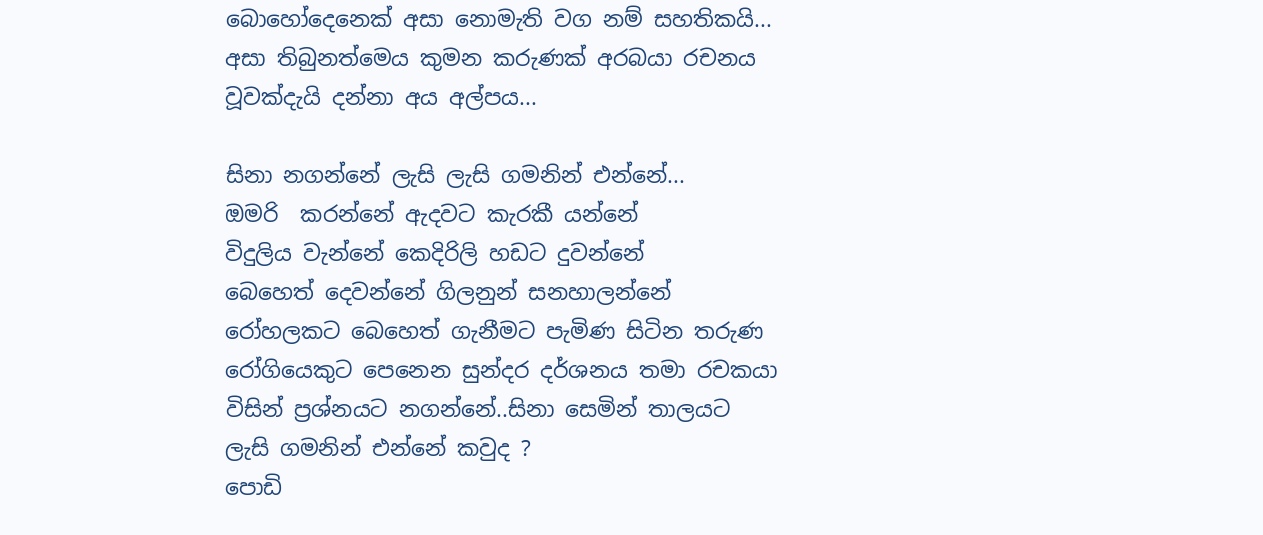බොහෝදෙනෙක් අසා නොමැති වග නම් සහතිකයි... අසා තිබුනත්මෙය කුමන කරුණක් අරබයා රචනය වූවක්දැයි දන්නා අය අල්පය...

සිනා නගන්නේ ලැසි ලැසි ගමනින් එන්නේ...
ඔමරි  කරන්නේ ඇදවට කැරකී යන්නේ
විදුලිය වැන්නේ කෙදිරිලි හඩට දුවන්නේ
බෙහෙත් දෙවන්නේ ගිලනුන් සනහාලන්නේ
රෝහලකට බෙහෙත් ගැනීමට පැමිණ සිටින තරුණ රෝගියෙකුට පෙනෙන සුන්දර දර්ශනය තමා රචකයා විසින් ප්‍රශ්නයට නගන්නේ..සිනා සෙමින් තාලයට ලැසි ගමනින් එන්නේ කවුද ?
පොඩි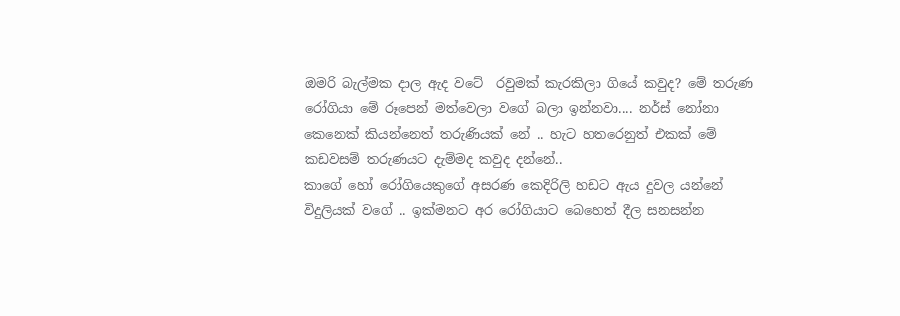ඔමරි බැල්මක දාල ඇද වටේ  රවුමක් කැරකිලා ගියේ කවුද? මේ තරුණ රෝගියා මේ රූපෙන් මත්වෙලා වගේ බලා ඉන්නවා.... නර්ස් නෝනා කෙනෙක් කියන්නෙත් තරුණියක් නේ .. හැට හතරෙනුත් එකක් මේ කඩවසම් තරුණයට දැම්මද කවුද දන්නේ..
කාගේ හෝ රෝගියෙකුගේ අසරණ කෙදිරිලි හඩට ඇය දුවල යන්නේ විදුලියක් වගේ .. ඉක්මනට අර රෝගියාට බෙහෙත් දීල සනසන්න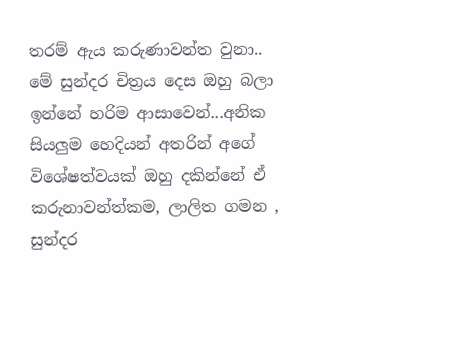තරම් ඇය කරුණාවන්ත වුනා.. මේ සුන්දර චිත්‍රය දෙස ඔහු බලා ඉන්නේ හරිම ආසාවෙන්...අනික සියලුම හෙදියන් අතරින් අගේ විශේෂත්වයක් ඔහු දකින්නේ ඒ කරුනාවන්ත්කම, ලාලිත ගමන , සුන්දර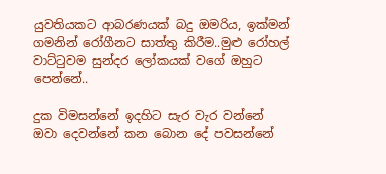යුවතියකට ආබරණයක් බදු ඔමරිය, ඉක්මන් ගමනින් රෝගීනට සාත්තු කිරීම..මුළු රෝහල් වාට්ටුවම සුන්දර ලෝකයක් වගේ ඔහුට පෙන්නේ..

දුක විමසන්නේ ඉදහිට සැර වැර වන්නේ
ඔවා දෙවන්නේ කන බොන දේ පවසන්නේ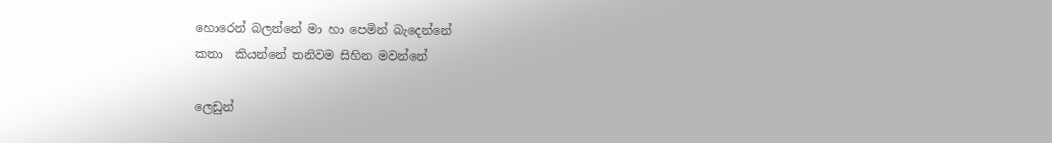හොරෙන් බලන්නේ මා හා පෙමින් බැදෙන්නේ
කතා  කියන්නේ තනිවම සිහින මවන්නේ

ලෙඩුන්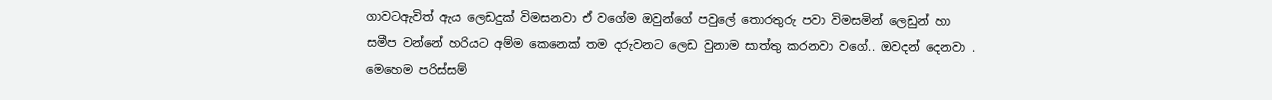ගාවටඇවිත් ඇය ලෙඩදුක් විමසනවා ඒ වගේම ඔවුන්ගේ පවුලේ තොරතුරු පවා විමසමින් ලෙඩුන් හා සමීප වන්නේ හරියට අම්ම කෙනෙක් තම දරුවනට ලෙඩ වුනාම සාත්තු කරනවා වගේ.. ඔවදන් දෙනවා . මෙහෙම පරිස්සම්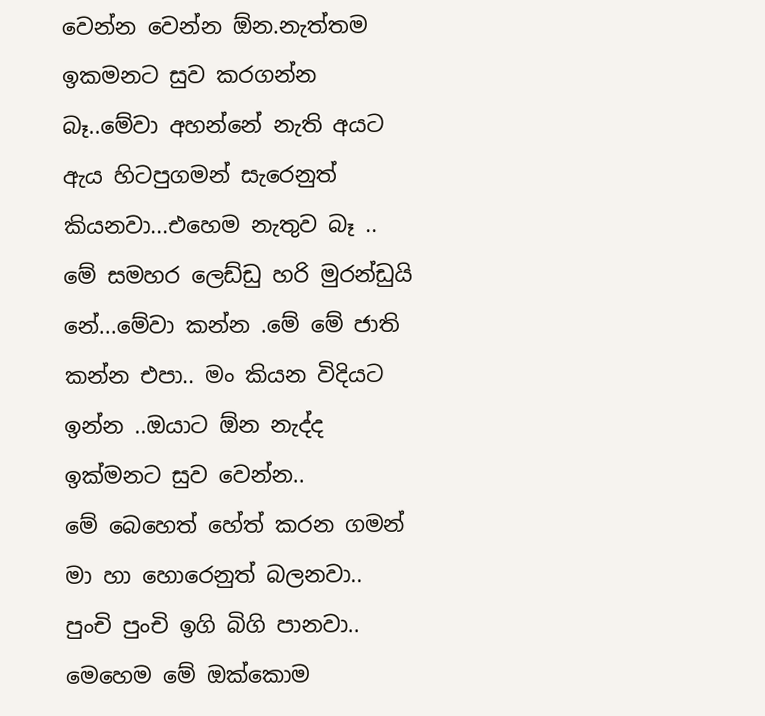වෙන්න වෙන්න ඕන.නැත්තම ඉකමනට සුව කරගන්න බෑ..මේවා අහන්නේ නැති අයට ඇය හිටපුගමන් සැරෙනුත්  කියනවා...එහෙම නැතුව බෑ .. මේ සමහර ලෙඩ්ඩු හරි මුරන්ඩුයි නේ...මේවා කන්න .මේ මේ ජාති කන්න එපා.. මං කියන විදියට ඉන්න ..ඔයාට ඕන නැද්ද ඉක්මනට සුව වෙන්න..
මේ බෙහෙත් හේත් කරන ගමන් මා හා හොරෙනුත් බලනවා.. පුංචි පුංචි ඉගි බිගි පානවා..
මෙහෙම මේ ඔක්කොම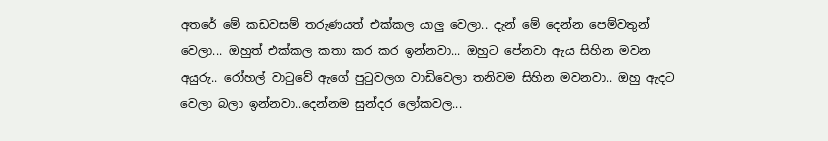අතරේ මේ කඩවසම් තරුණයත් එක්කල යාලු වෙලා.. දැන් මේ දෙන්න පෙම්වතුන් වෙලා... ඔහුත් එක්කල කතා කර කර ඉන්නවා... ඔහුට පේනවා ඇය සිහින මවන අයුරු.. රෝහල් වාටුවේ ඇගේ පුටුවලග වාඩිවෙලා තනිවම සිහින මවනවා.. ඔහු ඇදට වෙලා බලා ඉන්නවා..දෙන්නම සුන්දර ලෝකවල...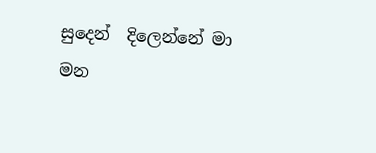සුදෙන්  දිලෙන්නේ මා මන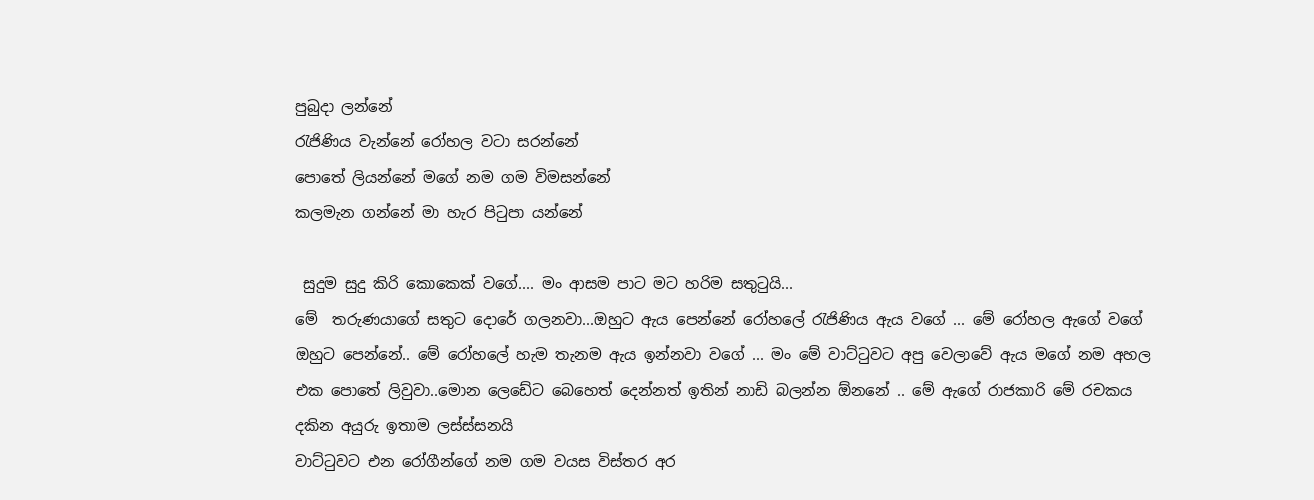පුබුදා ලන්නේ
රැජිණිය වැන්නේ රෝහල වටා සරන්නේ
පොතේ ලියන්නේ මගේ නම ගම විමසන්නේ
කලමැන ගන්නේ මා හැර පිටුපා යන්නේ

 සුදුම සුදු කිරි කොකෙක් වගේ.... මං ආසම පාට මට හරිම සතුටුයි...
මේ  තරුණයාගේ සතුට දොරේ ගලනවා...ඔහුට ඇය පෙන්නේ රෝහලේ රැජිණිය ඇය වගේ ... මේ රෝහල ඇගේ වගේ ඔහුට පෙන්නේ.. මේ රෝහලේ හැම තැනම ඇය ඉන්නවා වගේ ... මං මේ වාට්ටුවට අපු වෙලාවේ ඇය මගේ නම අහල එක පොතේ ලිවුවා..මොන ලෙඩේට බෙහෙත් දෙන්නත් ඉතින් නාඩි බලන්න ඕනනේ .. මේ ඇගේ රාජකාරි මේ රචකය දකින අයුරු ඉතාම ලස්ස්සනයි
වාට්ටුවට එන රෝගීන්ගේ නම ගම වයස විස්තර අර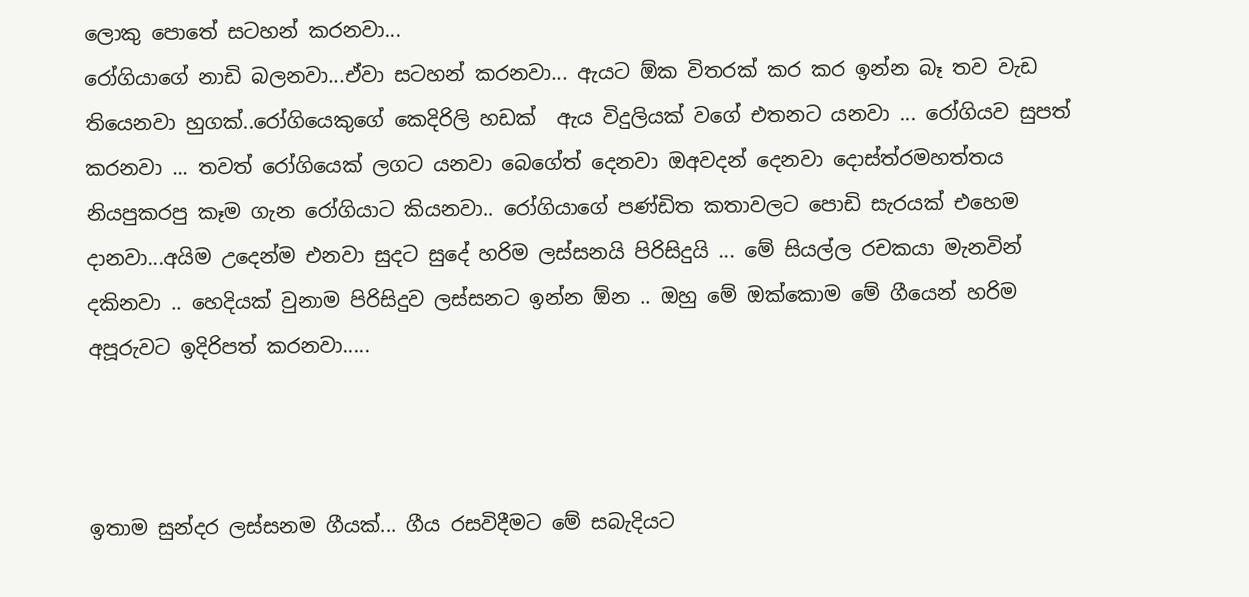ලොකු පොතේ සටහන් කරනවා...
රෝගියාගේ නාඩි බලනවා...ඒවා සටහන් කරනවා... ඇයට ඕක විතරක් කර කර ඉන්න බෑ තව වැඩ තියෙනවා හුගක්..රෝගියෙකුගේ කෙදිරිලි හඩක්  ඇය විදුලියක් වගේ එතනට යනවා ... රෝගියව සුපත් කරනවා ... තවත් රෝගියෙක් ලගට යනවා බෙගේත් දෙනවා ඔඅවදන් දෙනවා දොස්ත්රමහත්තය නියපුකරපු කෑම ගැන රෝගියාට කියනවා.. රෝගියාගේ පණ්ඩිත කතාවලට පොඩි සැරයක් එහෙම දානවා...අයිම උදෙන්ම එනවා සුදට සුදේ හරිම ලස්සනයි පිරිසිදුයි ... මේ සියල්ල රචකයා මැනවින් දකිනවා .. හෙදියක් වුනාම පිරිසිදුව ලස්සනට ඉන්න ඕන .. ඔහු මේ ඔක්කොම මේ ගීයෙන් හරිම අපූරුවට ඉදිරිපත් කරනවා.....



ඉතාම සුන්දර ලස්සනම ගීයක්... ගීය රසවිදීමට මේ සබැදියට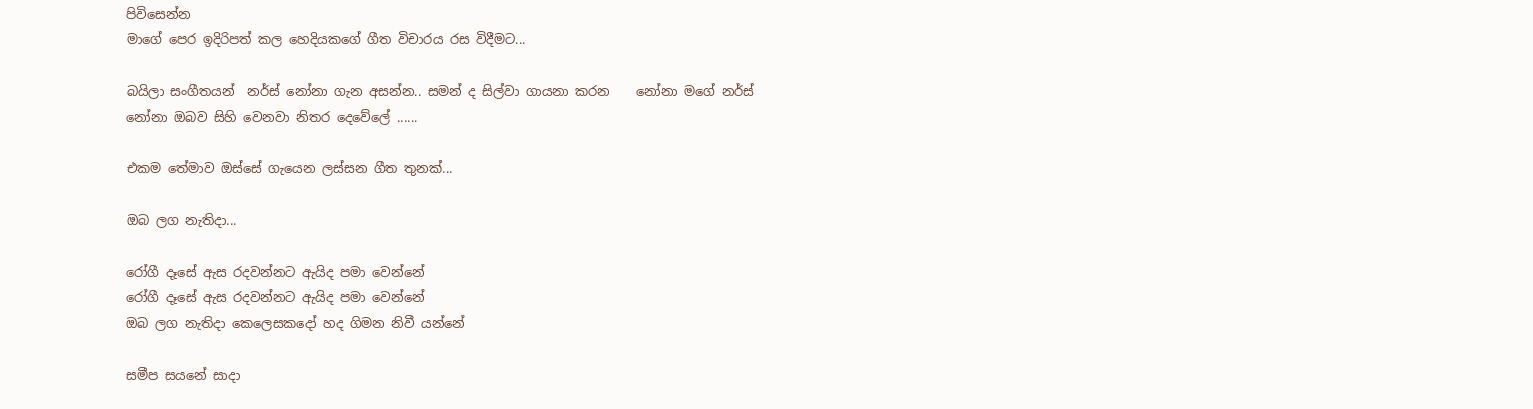පිවිසෙන්න
මාගේ පෙර ඉදිරිපත් කල හෙදියකගේ ගීත විචාරය රස විදීමට...

බයිලා සංගීතයන්  නර්ස් නෝනා ගැන අසන්න.. සමන් ද සිල්වා ගායනා කරන    නෝනා මගේ නර්ස් නෝනා ඔබව සිහි වෙනවා නිතර දෙවේලේ ......

එකම තේමාව ඔස්සේ ගැයෙන ලස්සන ගීත තුනක්...

ඔබ ලග නැතිදා...

රෝගී දෑසේ ඇස රදවන්නට ඇයිද පමා වෙන්නේ
රෝගී දෑසේ ඇස රදවන්නට ඇයිද පමා වෙන්නේ
ඔබ ලග නැතිදා කෙලෙසකදෝ හද ගිමන නිවී යන්නේ

සමීප සයනේ සාදා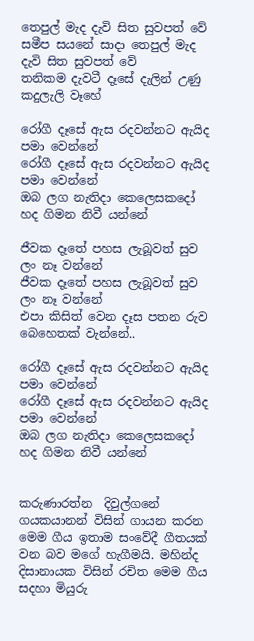තෙපුල් මැද දැවි සිත සුවපත් වේ
සමීප සයනේ සාදා තෙපුල් මැද දැවි සිත සුවපත් වේ
තනිකම දැවටී දෑසේ දැලින් උණු කදුලැලි වෑහේ

රෝගී දෑසේ ඇස රදවන්නට ඇයිද පමා වෙන්නේ
රෝගී දෑසේ ඇස රදවන්නට ඇයිද පමා වෙන්නේ
ඔබ ලග නැතිදා කෙලෙසකදෝ හද ගිමන නිවී යන්නේ

ජීවක දෑතේ පහස ලැබූවත් සුව ලං නෑ වන්නේ
ජීවක දෑතේ පහස ලැබූවත් සුව ලං නෑ වන්නේ
එපා කිසිත් වෙන දෑස පතන රුව බෙහෙතක් වැන්නේ..

රෝගී දෑසේ ඇස රදවන්නට ඇයිද පමා වෙන්නේ
රෝගී දෑසේ ඇස රදවන්නට ඇයිද පමා වෙන්නේ
ඔබ ලග නැතිදා කෙලෙසකදෝ හද ගිමන නිවී යන්නේ


කරුණාරත්න  දිවුල්ගනේ ගයකයානන් විසින් ගායන කරන මෙම ගීය ඉතාම සංවේදී ගීතයක් වන බව මගේ හැගීමයි. මහින්ද දිසානායක විසින් රචිත මෙම ගීය සදහා මියුරු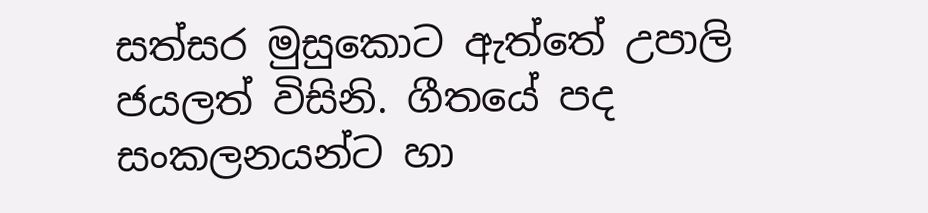සත්සර මුසුකොට ඇත්තේ උපාලි ජයලත් විසිනි. ගීතයේ පද සංකලනයන්ට හා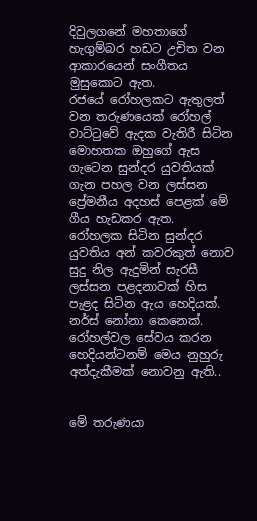දිවුලගනේ මහතාගේ හැගුම්බර හඩට උචිත වන ආකාරයෙන් සංගීතය මුසුකොට ඇත.
රජයේ රෝහලකට ඇතුලත් වන තරුණයෙක් රෝහල් වාට්ටුවේ ඇදක වැතිරී සිටින මොහතක ඔහුගේ ඇස ගැටෙන සුන්දර යුවතියක් ගැන පහල වන ලස්සන ප්‍රේමනීය අදහස් පෙළක් මේ ගීය හැඩකර ඇත.
රෝහලක සිටින සුන්දර යුවතිය අන් කවරකුත් නොව සුදු නිල ඇදුමින් සැරසී ලස්සන පළදනාවක් හිස පැළද සිටින ඇය හෙදියක්. නර්ස් නෝනා කෙනෙක්.
රෝහල්වල සේවය කරන හෙදියන්ටනම් මෙය නුහුරු අත්දැකීමක් නොවනු ඇති..


මේ තරුණයා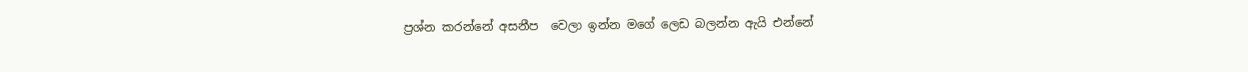ප්‍රශ්න කරන්නේ අසනීප  වෙලා ඉන්න මගේ ලෙඩ බලන්න ඇයි එන්නේ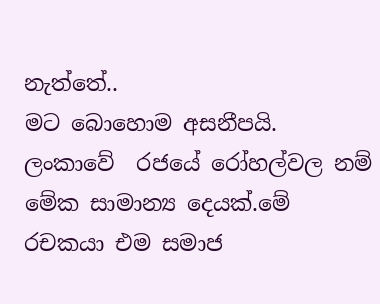නැත්තේ..
මට බොහොම අසනීපයි. ලංකාවේ  රජයේ රෝහල්වල නම් මේක සාමාන්‍ය දෙයක්.මේ රචකයා එම සමාජ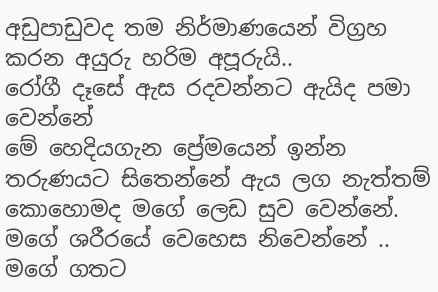අඩුපාඩුවද තම නිර්මාණයෙන් විග්‍රහ කරන අයුරු හරිම අපූරුයි..
රෝගී දෑසේ ඇස රදවන්නට ඇයිද පමා වෙන්නේ
මේ හෙදියගැන ප්‍රේමයෙන් ඉන්න තරුණයට සිතෙන්නේ ඇය ලග නැත්තම් කොහොමද මගේ ලෙඩ සුව වෙන්නේ. මගේ ශරීරයේ වෙහෙස නිවෙන්නේ .. මගේ ගතට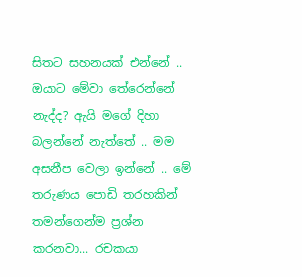සිතට සහනයක් එන්නේ .. ඔයාට මේවා තේරෙන්නේ නැද්ද? ඇයි මගේ දිහා බලන්නේ නැත්තේ .. මම අසනීප වෙලා ඉන්නේ .. මේ තරුණය පොඩි තරහකින් තමන්ගෙන්ම ප්‍රශ්න කරනවා... රචකයා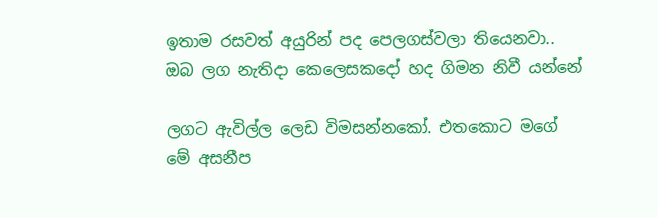ඉතාම රසවත් අයුරින් පද පෙලගස්වලා තියෙනවා..
ඔබ ලග නැතිදා කෙලෙසකදෝ හද ගිමන නිවී යන්නේ

ලගට ඇවිල්ල ලෙඩ විමසන්නකෝ. එතකොට මගේ මේ අසනීප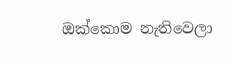ඔක්කොම නැතිවෙලා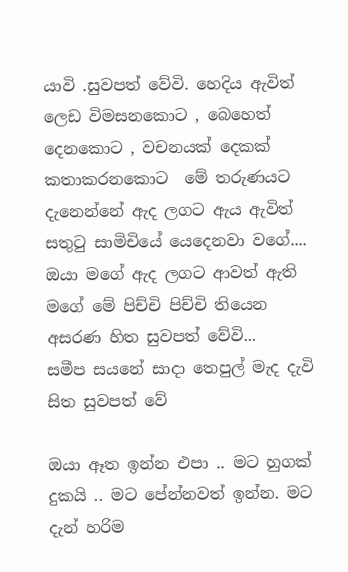යාවි .සුවපත් වේවි. හෙදිය ඇවිත් ලෙඩ විමසනකොට , බෙහෙත් දෙනකොට , වචනයක් දෙකක් කතාකරනකොට  මේ තරුණයට දැනෙන්නේ ඇද ලගට ඇය ඇවිත් සතුටු සාමිචියේ යෙදෙනවා වගේ.... ඔයා මගේ ඇද ලගට ආවත් ඇති මගේ මේ පිච්චි පිච්චි තියෙන අසරණ හිත සුවපත් වේවි...
සමීප සයනේ සාදා තෙපුල් මැද දැවි සිත සුවපත් වේ

ඔයා ඈත ඉන්න එපා .. මට හුගක් දුකයි .. මට පේන්නවත් ඉන්න. මට දැන් හරිම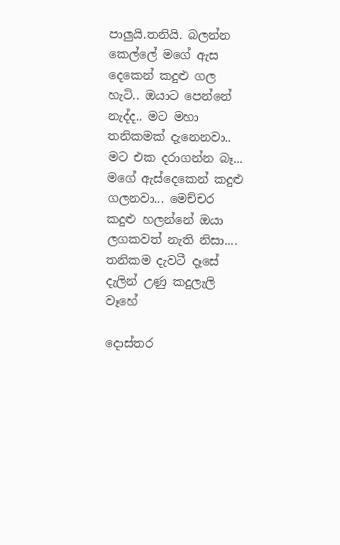පාලුයි.තනියි. බලන්න කෙල්ලේ මගේ ඇස දෙකෙන් කදුළු ගල හැටි.. ඔයාට පෙන්නේ නැද්ද.. මට මහා තනිකමක් දැනෙනවා.. මට එක දරාගන්න බෑ... මගේ ඇස්දෙකෙන් කදුළු ගලනවා... මෙච්චර කදුළු හලන්නේ ඔයා ලගකවත් නැති නිසා....
තනිකම දැවටී දෑසේ දැලින් උණු කදුලැලි වෑහේ

දොස්තර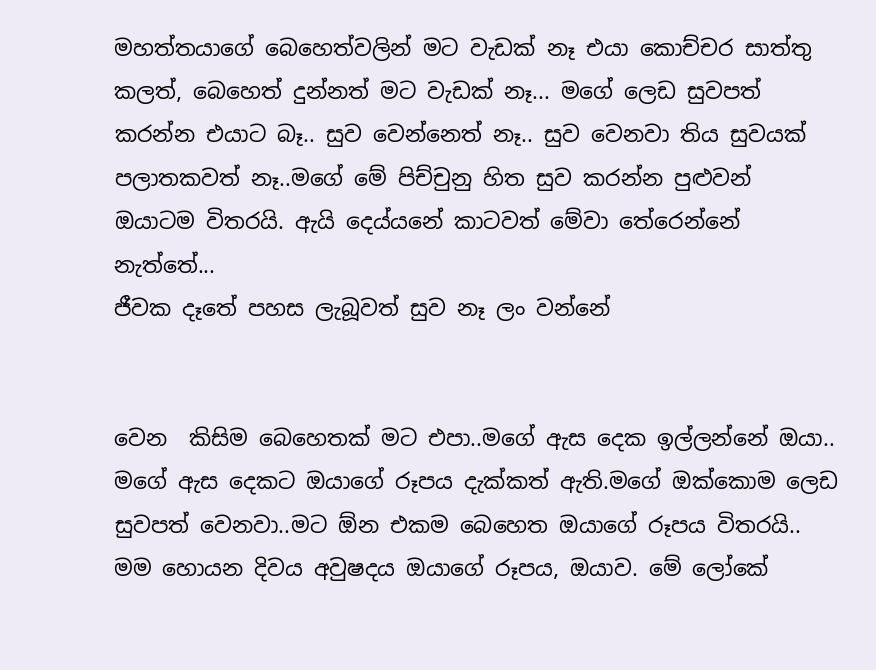මහත්තයාගේ බෙහෙත්වලින් මට වැඩක් නෑ එයා කොච්චර සාත්තු කලත්, බෙහෙත් දුන්නත් මට වැඩක් නෑ... මගේ ලෙඩ සුවපත් කරන්න එයාට බෑ.. සුව වෙන්නෙත් නෑ.. සුව වෙනවා තිය සුවයක් පලාතකවත් නෑ..මගේ මේ පිච්චුනු හිත සුව කරන්න පුළුවන් ඔයාටම විතරයි. ඇයි දෙය්යනේ කාටවත් මේවා තේරෙන්නේ නැත්තේ...
ජීවක දෑතේ පහස ලැබූවත් සුව නෑ ලං වන්නේ


වෙන  කිසිම බෙහෙතක් මට එපා..මගේ ඇස දෙක ඉල්ලන්නේ ඔයා.. මගේ ඇස දෙකට ඔයාගේ රූපය දැක්කත් ඇති.මගේ ඔක්කොම ලෙඩ සුවපත් වෙනවා..මට ඕන එකම බෙහෙත ඔයාගේ රූපය විතරයි.. මම හොයන දිවය අවුෂදය ඔයාගේ රූපය, ඔයාව. මේ ලෝකේ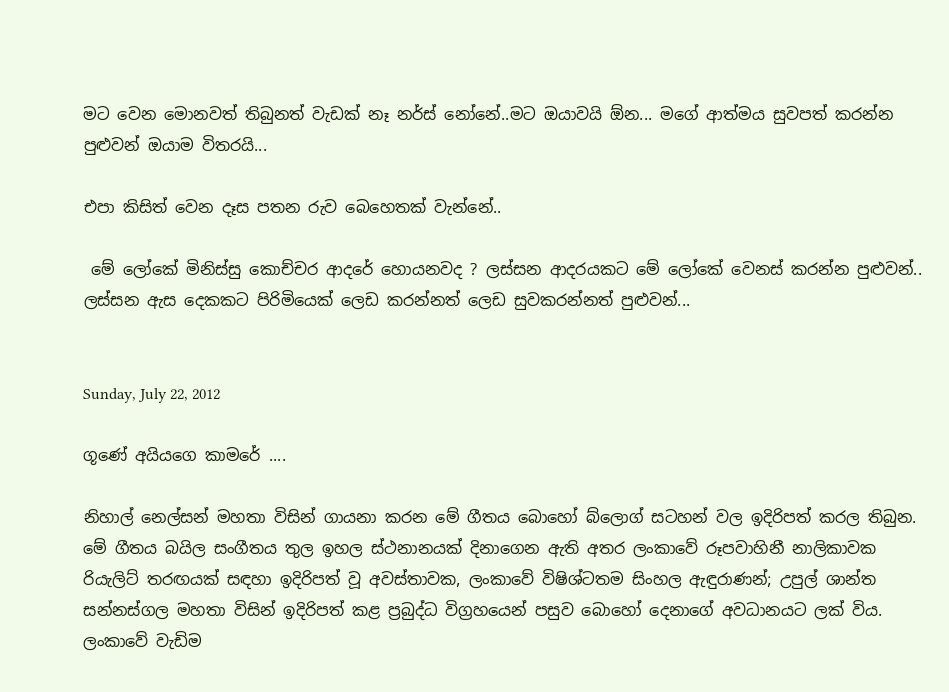මට වෙන මොනවත් තිබුනත් වැඩක් නෑ නර්ස් නෝනේ..මට ඔයාවයි ඕන... මගේ ආත්මය සුවපත් කරන්න පුළුවන් ඔයාම විතරයි...

එපා කිසිත් වෙන දෑස පතන රුව බෙහෙතක් වැන්නේ..

 මේ ලෝකේ මිනිස්සු කොච්චර ආදරේ හොයනවද ? ලස්සන ආදරයකට මේ ලෝකේ වෙනස් කරන්න පුළුවන්.. ලස්සන ඇස දෙකකට පිරිමියෙක් ලෙඩ කරන්නත් ලෙඩ සුවකරන්නත් පුළුවන්...


Sunday, July 22, 2012

ගූණේ අයියගෙ කාමරේ ....

නිහාල් නෙල්සන් මහතා විසින් ගායනා කරන මේ ගීතය බොහෝ බ්ලොග් සටහන් වල ඉදිරිපත් කරල තිබුන. මේ ගීතය බයිල සංගීතය තුල ඉහල ස්ථනානයක් දිනාගෙන ඇති අතර ලංකාවේ රූපවාහිනී නාලිකාවක රියැලිට් තරඟයක් සඳහා ඉදිරිපත් වූ අවස්තාවක, ලංකාවේ විෂිශ්ටතම සිංහල ඇඳුරාණන්; උපුල් ශාන්ත සන්නස්ගල මහතා විසින් ඉදිරිපත් කළ ප්‍රබුද්ධ විග්‍රහයෙන් පසුව බොහෝ දෙනාගේ අවධානයට ලක් විය.
ලංකාවේ වැඩිම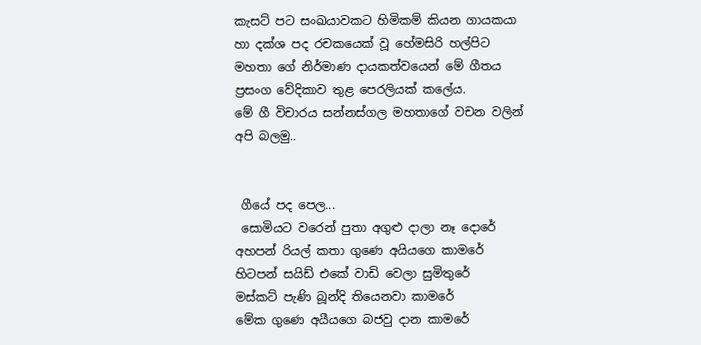කැසට් පට සංඛයාවකට හිමිකම් කියන ගායකයා හා දක්ශ පද රචකයෙක් වූ හේමසිරි හල්පිට මහතා ගේ නිර්මාණ දායකත්වයෙන් මේ ගීතය ප්‍රසංග වේදිකාව තුළ පෙරලියක් කලේය.
මේ ගී විචාරය සන්නස්ගල මහතාගේ වචන වලින් අපි බලමු..


 ගීයේ පද පෙල...
 සොමියට වරෙන් පුතා අගුළු දාලා නෑ දොරේ
අහපන් රියල් කතා ගුණෙ අයියගෙ කාමරේ
හිටපන් සයිඩ් එකේ වාඩි වෙලා සුමිතුරේ
මස්කට් පැණි බූන්දි තියෙනවා කාමරේ
මේක ගුණෙ අයීයගෙ බජවු දාන කාමරේ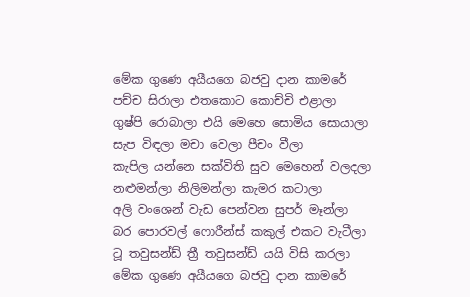මේක ගුණෙ අයීයගෙ බජවු දාන කාමරේ
පච්ච සිරාලා එතකොට කොච්චි එළාලා
ගුෂ්පි රොබාලා එයි මෙහෙ සොමිය සොයාලා
සැප විඳලා මචා වෙලා පීචං වීලා
කැපිල යන්නෙ සක්විති සුව මෙහෙන් වලදලා
නළුමන්ලා නිලිමන්ලා කැමර කටාලා
අලි වංශෙන් වැඩ පෙන්වන සුපර් මෑන්ලා
බර පොරවල් ෆොරීන්ස් කකුල් එකට වැටීලා
ටූ තවුසන්ඩ් ත්‍රී තවුසන්ඩ් යයි විසි කරලා
මේක ගුණෙ අයීයගෙ බජවු දාන කාමරේ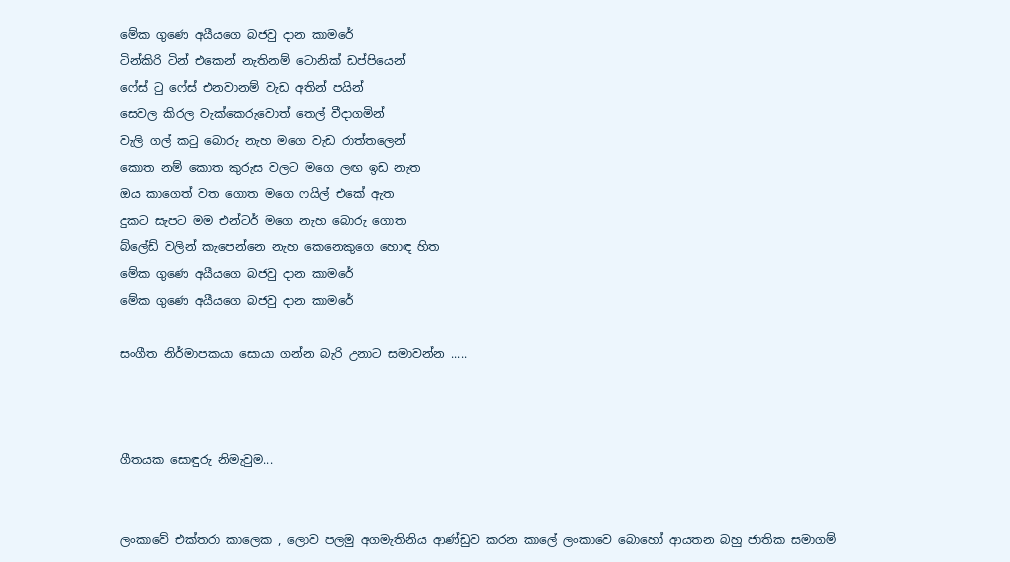මේක ගුණෙ අයීයගෙ බජවු දාන කාමරේ
ටින්කිරි ටින් එකෙන් නැතිනම් ටොනික් ඩප්පියෙන්
ෆේස් ටු ෆේස් එනවානම් වැඩ අතින් පයින්
සෙවල කිරල වැක්කෙරුවොත් තෙල් වීදාගමින්
වැලි ගල් කටු බොරු නැහ මගෙ වැඩ රාත්තලෙන්
කොත නම් කොත කුරුස වලට මගෙ ලඟ ඉඩ නැත
ඔය කාගෙත් වත ගොත මගෙ ෆයිල් එකේ ඇත
දුකට සැපට මම එන්ටර් මගෙ නැහ බොරු ගොත
බ්ලේඩ් වලින් කැපෙන්නෙ නැහ කෙනෙකුගෙ හොඳ හිත
මේක ගුණෙ අයීයගෙ බජවු දාන කාමරේ
මේක ගුණෙ අයීයගෙ බජවු දාන කාමරේ

සංගීත නිර්මාපකයා සොයා ගන්න බැරි උනාට සමාවන්න .....



ගීතයක සොඳුරු නිමැවුම...


ලංකාවේ එක්තරා කාලෙක , ලොව පලමු අගමැතිනිය ආණ්ඩුව කරන කාලේ ලංකාවෙ බොහෝ ආයතන බහු ජාතික සමාගම්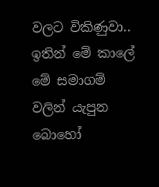වලට විකිණුවා.. ඉතින් මේ කාලේ මේ සමාගම් වලින් යැපුන බොහෝ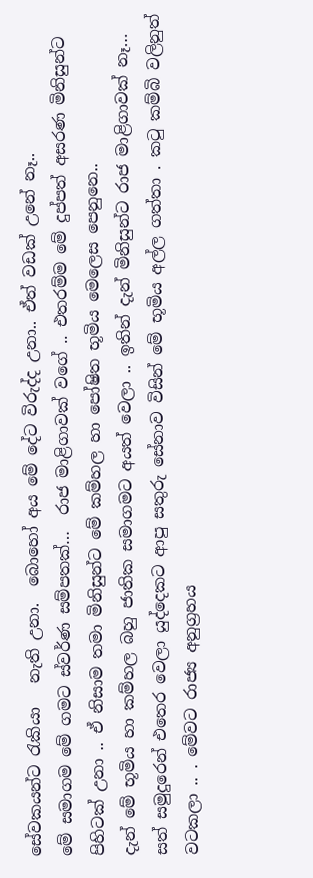සේවකයන්ට රැකියා   නැති උනා.  බොහෝ අය මේ දේට විරුද්ද උනා.. ඒත් වඩක් උනේ නෑ..
මේ සමාගම මේ ගමට ස්වර්ණ සම්පතක්…  රාජ මාළිගාවක් වගේ .. එතරම්ම මේ දුප්පත් අසරණ මිනිසුන්ට පිහිටක් උනා .. ඒ නිසාම තමා මිනිසුන්ට මේ කම්හල හා පෝෂිත භූමිය මෙලෙස පෙනුනෙ..
දැන් මේ භූමිය හා කම්හල බහු ජාතික සමාගමට අයත් වෙලා .. ඉතින් දැන් මිනිසුන්ට රාජ මාළිගාවක් නෑ…
සත් සමුදුරෙන් එතෙර වෙලා යුද්දෙකට ආපු සතුරු සේනාව විසින් මේ භූමිය අල්ල ගත්තා . කටු කම්බි වලිනුත් වටකලා .. . මේවට රාජ්‍ය අනුග්‍රහය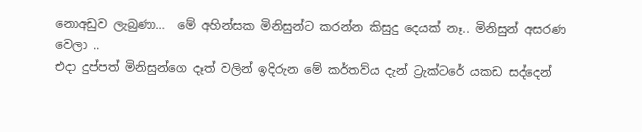නොඅඩුව ලැබුණා…  මේ අහින්සක මිනිසුන්ට කරන්න කිසුදු දෙයක් නෑ.. මිනිසුන් අසරණ වෙලා ..
එදා දුප්පත් මිනිසුන්ගෙ දෑත් වලින් ඉදිරුන මේ කර්තව්ය දැන් ට්‍රැක්ටරේ යකඩ සද්දෙන්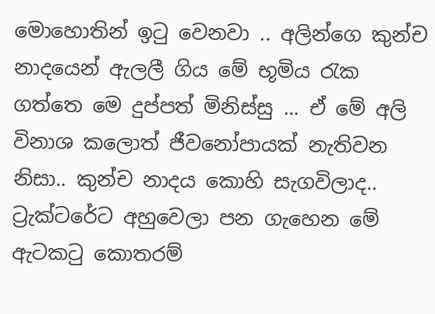මොහොතින් ඉටු වෙනවා .. අලින්ගෙ කුන්ච නාදයෙන් ඇලලී ගිය මේ භූමිය රැක ගත්තෙ මෙ දුප්පත් මිනිස්සු ... ඒ මේ අලි විනාශ කලොත් ජීවනෝපායක් නැතිවන නිසා.. කුන්ච නාදය කොහි සැගවිලාද.. ට්‍රැක්ටරේට අහුවෙලා පන ගැහෙන මේ ඇටකටු කොතරම්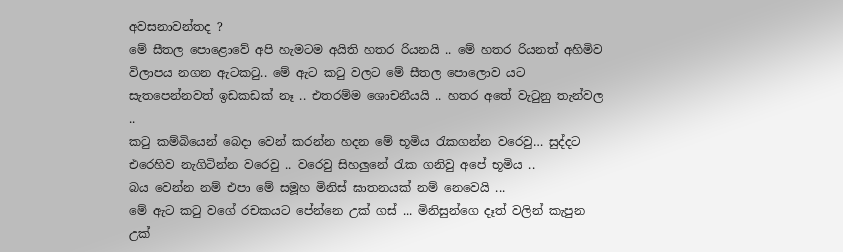අවසනාවන්තද ?
මේ සීතල පොළොවේ අපි හැමටම අයිති හතර රියනයි .. මේ හතර රියනත් අහිමිව විලාපය නගන ඇටකටු.. මේ ඇට කටු වලට මේ සීතල පොලොව යට සැතපෙන්නවත් ඉඩකඩක් නෑ .. එතරම්ම ශොචනීයයි .. හතර අතේ වැටුනු තැන්වල ..
කටු කම්බියෙන් බෙදා වෙන් කරන්න හදන මේ භූමිය රැකගන්න වරෙවු… සුද්දට එරෙහිව නැගිටින්න වරෙවු .. වරෙවු සිහලුනේ රැක ගනිවු අපේ භූමිය ..
බය වෙන්න නම් එපා මේ සමූහ මිනිස් ඝාතනයක් නම් නෙවෙයි ...
මේ ඇට කටු වගේ රචකයට පේන්නෙ උක් ගස් ... මිනිසුන්ගෙ දෑත් වලින් කැපුන උක්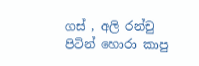ගස් , අලි රන්චු පිටින් හොරා කාපු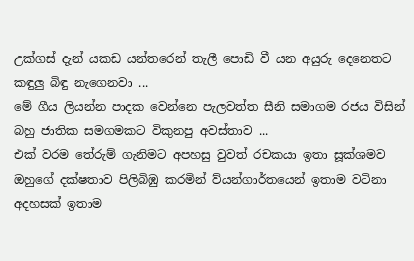උක්ගස් දැන් යකඩ යන්තරෙන් තැලී පොඩි වී යන අයුරු දෙනෙතට කඳුලු බිඳු නැගෙනවා ...
මේ ගීය ලියන්න පාදක වෙන්නෙ පැලවත්ත සීනි සමාගම රජය විසින් බහු ජාතික සමගමකට විකුනපු අවස්තාව ...
එක් වරම තේරුම් ගැනිමට අපහසු වුවත් රචකයා ඉතා සූක්ශමව ඔහුගේ දක්ෂතාව පිලිබිඹු කරමින් ව්යන්ගාර්තයෙන් ඉතාම වටිනා අදහසක් ඉතාම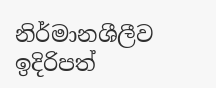නිර්මානශීලීව ඉදිරිපත්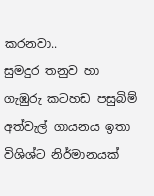කරනවා..
සුමදුර තනුව හා ගැඹුරු කටහඩ පසුබිම් අත්වැල් ගායනය ඉතා විශිශ්ට නිර්මානයක්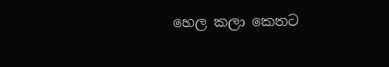හෙල කලා කෙතට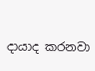දායාද කරනවා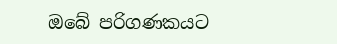ඔබේ පරිගණකයට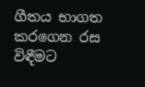ගීතය භාගත කරගෙන රස විඳීමට